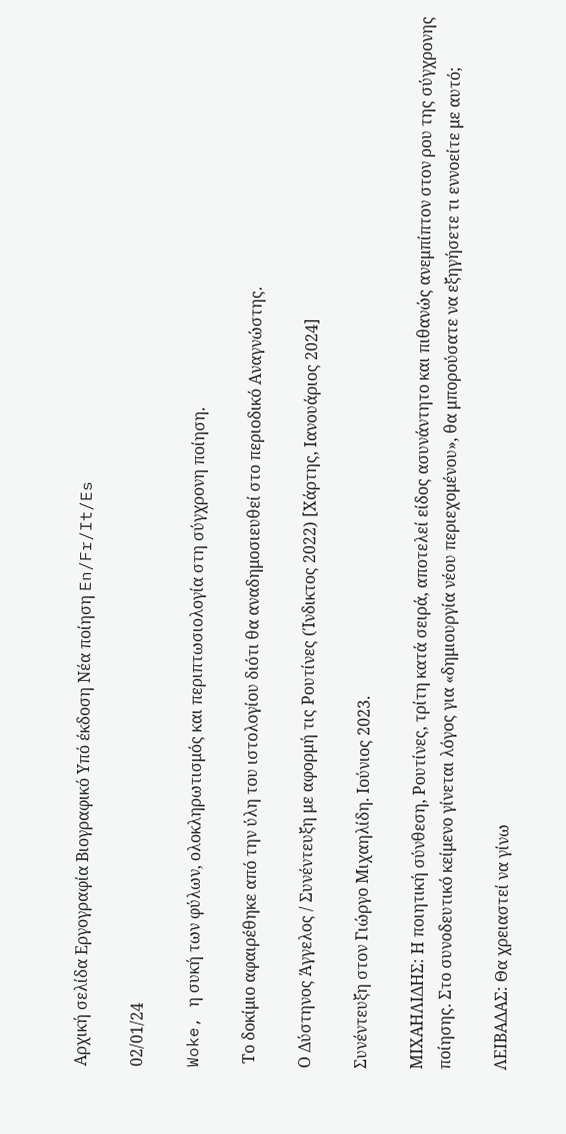Αρχική σελίδα Εργογραφία Βιογραφικό Υπό έκδοση Νέα ποίηση En/Fr/It/Es

02/01/24

Woke, η συκή των φύλων, ολοκληρωτισμός και περιπτωσιολογία στη σύγχρονη ποίηση.

 Το δοκίμιο αφαιρέθηκε από την ύλη του ιστολογίου διότι θα αναδημοσιευθεί στο περιοδικό Αναγνώστης.

Ο Δύστηνος Άγγελος / Συνέντευξη με αφορμή τις Ρουτίνες (Ίνδικτος 2022) [Χάρτης, Ιανουάριος 2024]

Συνέντευξη στον Γιώργο Μιχαηλίδη. Ιούνιος 2023.

MΙΧΑΗΛΙΔΗΣ: Η ποιητική σύνθεση, Ρουτίνες, τρίτη κατά σειρά, αποτελεί είδος ασυνάντητο και πιθανώς ανεμπίπτον στον ρου της σύγχρονης ποίησης. Στο συνοδευτικό κείμενο γίνεται λόγος για «δημιουργία νέου περιεχομένου», θα μπορούσατε να εξηγήσετε τι εννοείτε με αυτό;

ΛΕΙΒΑΔΑΣ: Θα χρειαστεί να γίνω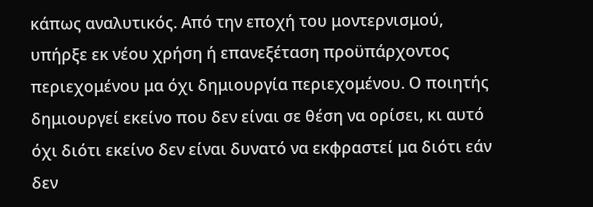κάπως αναλυτικός. Από την εποχή του μοντερνισμού, υπήρξε εκ νέου χρήση ή επανεξέταση προϋπάρχοντος περιεχομένου μα όχι δημιουργία περιεχομένου. Ο ποιητής δημιουργεί εκείνο που δεν είναι σε θέση να ορίσει, κι αυτό όχι διότι εκείνο δεν είναι δυνατό να εκφραστεί μα διότι εάν δεν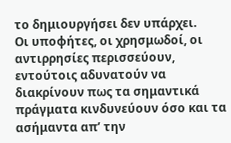το δημιουργήσει δεν υπάρχει.
Οι υποφήτες, οι χρησμωδοί, οι αντιρρησίες περισσεύουν, εντούτοις αδυνατούν να διακρίνουν πως τα σημαντικά πράγματα κινδυνεύουν όσο και τα ασήμαντα απ’ την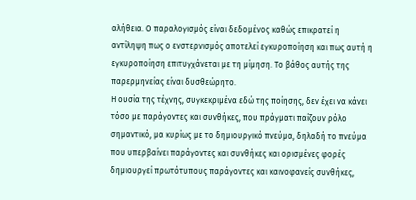αλήθεια. Ο παραλογισμός είναι δεδομένος καθώς επικρατεί η αντίληψη πως ο ενστερνισμός αποτελεί εγκυροποίηση και πως αυτή η εγκυροποίηση επιτυγχάνεται με τη μίμηση. Το βάθος αυτής της παρερμηνείας είναι δυσθεώρητο.
Η ουσία της τέχνης, συγκεκριμένα εδώ της ποίησης, δεν έχει να κάνει τόσο με παράγοντες και συνθήκες, που πράγματι παίζουν ρόλο σημαντικό, μα κυρίως με το δημιουργικό πνεύμα, δηλαδή το πνεύμα που υπερβαίνει παράγοντες και συνθήκες και ορισμένες φορές δημιουργεί πρωτότυπους παράγοντες και καινοφανείς συνθήκες,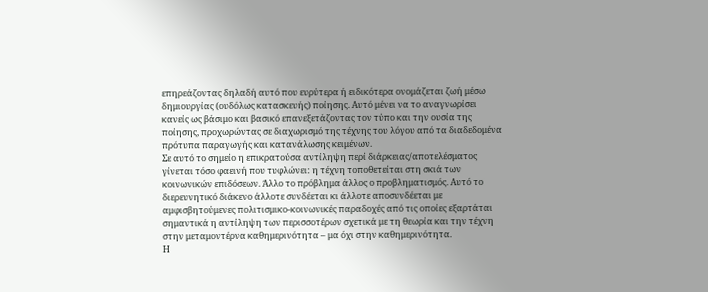επηρεάζοντας δηλαδή αυτό που ευρύτερα ή ειδικότερα ονομάζεται ζωή μέσω δημιουργίας (ουδόλως κατασκευής) ποίησης. Αυτό μένει να το αναγνωρίσει κανείς ως βάσιμο και βασικό επανεξετάζοντας τον τύπο και την ουσία της ποίησης, προχωρώντας σε διαχωρισμό της τέχνης του λόγου από τα διαδεδομένα πρότυπα παραγωγής και κατανάλωσης κειμένων.
Σε αυτό το σημείο η επικρατούσα αντίληψη περί διάρκειας/αποτελέσματος γίνεται τόσο φαεινή που τυφλώνει: η τέχνη τοποθετείται στη σκιά των κοινωνικών επιδόσεων. Άλλο το πρόβλημα άλλος ο προβληματισμός. Αυτό το διερευνητικό διάκενο άλλοτε συνδέεται κι άλλοτε αποσυνδέεται με αμφισβητούμενες πολιτισμικο-κοινωνικές παραδοχές από τις οποίες εξαρτάται σημαντικά η αντίληψη των περισσοτέρων σχετικά με τη θεωρία και την τέχνη στην μεταμοντέρνα καθημερινότητα – μα όχι στην καθημερινότητα.
Η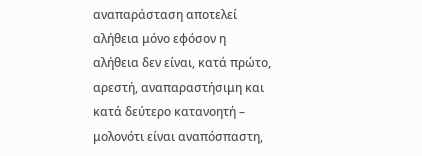αναπαράσταση αποτελεί αλήθεια μόνο εφόσον η αλήθεια δεν είναι, κατά πρώτο, αρεστή, αναπαραστήσιμη και κατά δεύτερο κατανοητή – μολονότι είναι αναπόσπαστη,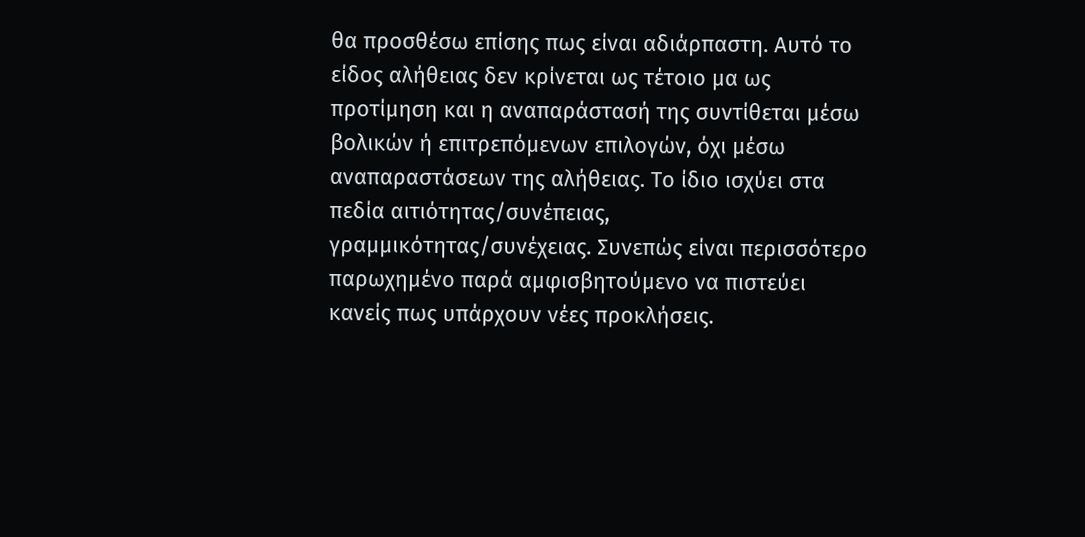θα προσθέσω επίσης πως είναι αδιάρπαστη. Αυτό το είδος αλήθειας δεν κρίνεται ως τέτοιο μα ως προτίμηση και η αναπαράστασή της συντίθεται μέσω βολικών ή επιτρεπόμενων επιλογών, όχι μέσω αναπαραστάσεων της αλήθειας. Το ίδιο ισχύει στα πεδία αιτιότητας/συνέπειας, γραμμικότητας/συνέχειας. Συνεπώς είναι περισσότερο παρωχημένο παρά αμφισβητούμενο να πιστεύει κανείς πως υπάρχουν νέες προκλήσεις.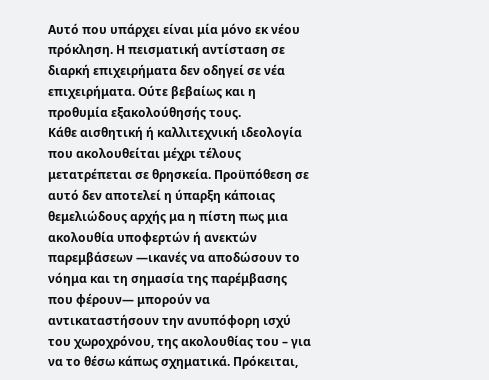Αυτό που υπάρχει είναι μία μόνο εκ νέου πρόκληση. Η πεισματική αντίσταση σε διαρκή επιχειρήματα δεν οδηγεί σε νέα επιχειρήματα. Ούτε βεβαίως και η προθυμία εξακολούθησής τους.
Κάθε αισθητική ή καλλιτεχνική ιδεολογία που ακολουθείται μέχρι τέλους μετατρέπεται σε θρησκεία. Προϋπόθεση σε αυτό δεν αποτελεί η ύπαρξη κάποιας θεμελιώδους αρχής μα η πίστη πως μια ακολουθία υποφερτών ή ανεκτών παρεμβάσεων ―ικανές να αποδώσουν το νόημα και τη σημασία της παρέμβασης που φέρουν― μπορούν να αντικαταστήσουν την ανυπόφορη ισχύ του χωροχρόνου, της ακολουθίας του – για να το θέσω κάπως σχηματικά. Πρόκειται,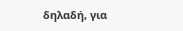δηλαδή, για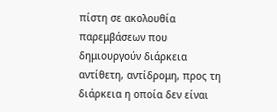πίστη σε ακολουθία παρεμβάσεων που δημιουργούν διάρκεια αντίθετη, αντίδρομη, προς τη διάρκεια η οποία δεν είναι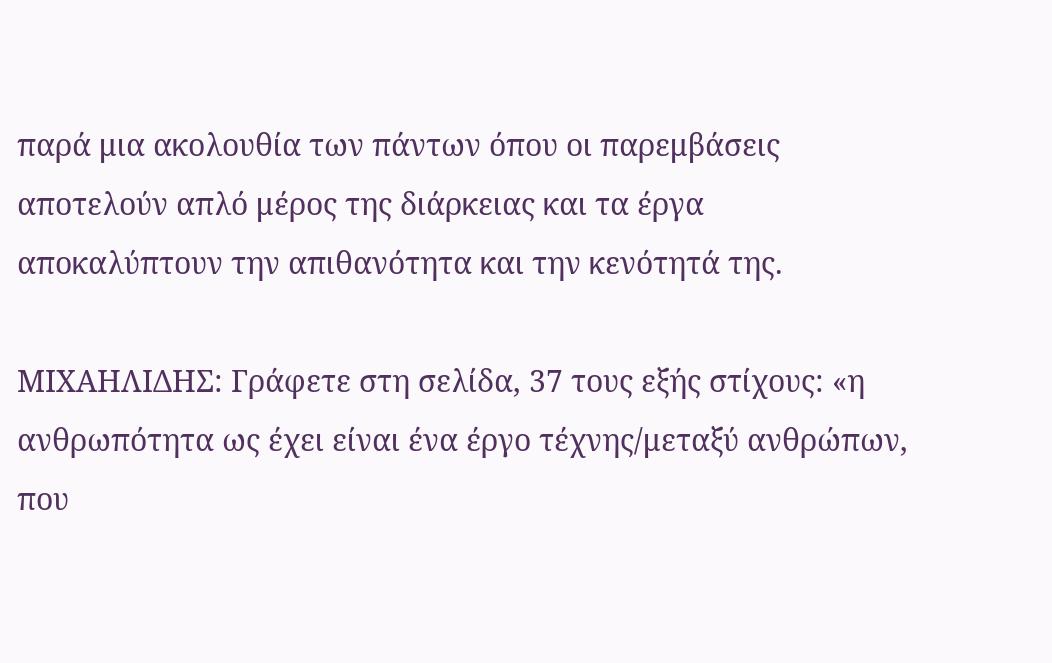παρά μια ακολουθία των πάντων όπου οι παρεμβάσεις αποτελούν απλό μέρος της διάρκειας και τα έργα αποκαλύπτουν την απιθανότητα και την κενότητά της.

ΜΙΧΑΗΛΙΔΗΣ: Γράφετε στη σελίδα, 37 τους εξής στίχους: «η ανθρωπότητα ως έχει είναι ένα έργο τέχνης/μεταξύ ανθρώπων, που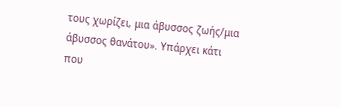τους χωρίζει, μια άβυσσος ζωής/μια άβυσσος θανάτου». Υπάρχει κάτι που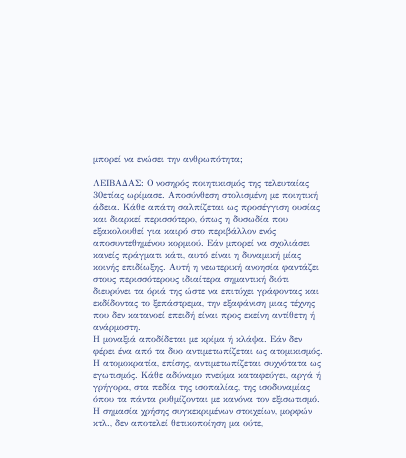μπορεί να ενώσει την ανθρωπότητα;

ΛΕΙΒΑΔΑΣ: Ο νοσηρός ποιητικισμός της τελευταίας 30ετίας ωρίμασε. Αποσύνθεση στολισμένη με ποιητική άδεια. Κάθε απάτη σαλπίζεται ως προσέγγιση ουσίας και διαρκεί περισσότερο, όπως η δυσωδία που εξακολουθεί για καιρό στο περιβάλλον ενός αποσυντεθημένου κορμιού. Εάν μπορεί να σχολιάσει κανείς πράγματι κάτι, αυτό είναι η δυναμική μίας κοινής επιδίωξης. Αυτή η νεωτερική ανοησία φαντάζει στους περισσότερους ιδιαίτερα σημαντική διότι διευρύνει τα όριά της ώστε να επιτύχει γράφοντας και εκδίδοντας το ξεπάστρεμα, την εξαφάνιση μιας τέχνης που δεν κατανοεί επειδή είναι προς εκείνη αντίθετη ή ανάρμοστη.
Η μοναξιά αποδίδεται με κρίμα ή κλάψα. Εάν δεν φέρει ένα από τα δυο αντιμετωπίζεται ως ατομικισμός. Η ατομοκρατία, επίσης, αντιμετωπίζεται συχνότατα ως εγωτισμός. Κάθε αδύναμο πνεύμα καταφεύγει, αργά ή γρήγορα, στα πεδία της ισοπαλίας, της ισοδυναμίας όπου τα πάντα ρυθμίζονται με κανόνα τον εξισωτισμό.
Η σημασία χρήσης συγκεκριμένων στοιχείων, μορφών κτλ., δεν αποτελεί θετικοποίηση μα ούτε,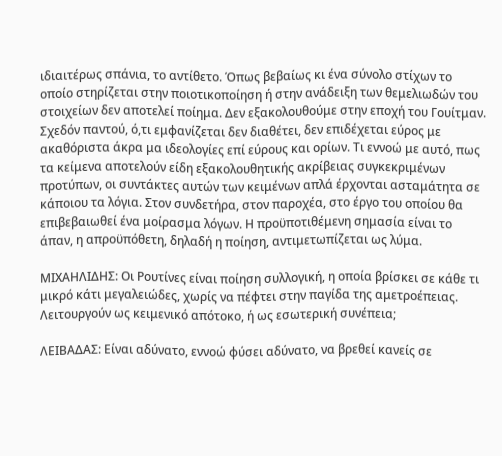ιδιαιτέρως σπάνια, το αντίθετο. Όπως βεβαίως κι ένα σύνολο στίχων το οποίο στηρίζεται στην ποιοτικοποίηση ή στην ανάδειξη των θεμελιωδών του στοιχείων δεν αποτελεί ποίημα. Δεν εξακολουθούμε στην εποχή του Γουίτμαν.
Σχεδόν παντού, ό,τι εμφανίζεται δεν διαθέτει, δεν επιδέχεται εύρος με ακαθόριστα άκρα μα ιδεολογίες επί εύρους και ορίων. Τι εννοώ με αυτό, πως τα κείμενα αποτελούν είδη εξακολουθητικής ακρίβειας συγκεκριμένων προτύπων, οι συντάκτες αυτών των κειμένων απλά έρχονται ασταμάτητα σε κάποιου τα λόγια. Στον συνδετήρα, στον παροχέα, στο έργο του οποίου θα επιβεβαιωθεί ένα μοίρασμα λόγων. Η προϋποτιθέμενη σημασία είναι το άπαν, η απροϋπόθετη, δηλαδή η ποίηση, αντιμετωπίζεται ως λύμα.

ΜΙΧΑΗΛΙΔΗΣ: Οι Ρουτίνες είναι ποίηση συλλογική, η οποία βρίσκει σε κάθε τι μικρό κάτι μεγαλειώδες, χωρίς να πέφτει στην παγίδα της αμετροέπειας. Λειτουργούν ως κειμενικό απότοκο, ή ως εσωτερική συνέπεια;

ΛΕΙΒΑΔΑΣ: Είναι αδύνατο, εννοώ φύσει αδύνατο, να βρεθεί κανείς σε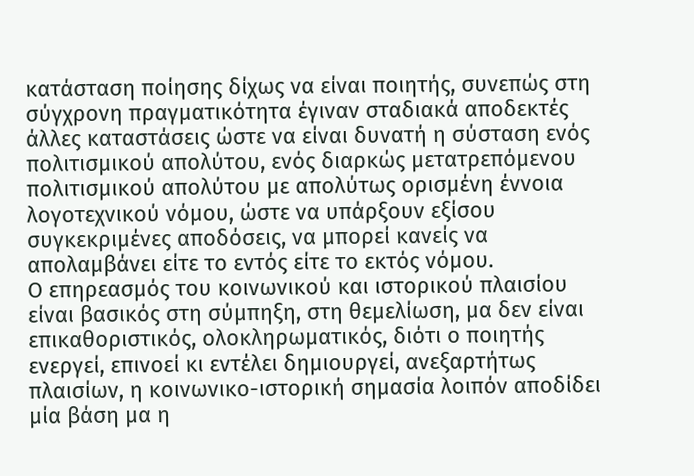κατάσταση ποίησης δίχως να είναι ποιητής, συνεπώς στη σύγχρονη πραγματικότητα έγιναν σταδιακά αποδεκτές άλλες καταστάσεις ώστε να είναι δυνατή η σύσταση ενός πολιτισμικού απολύτου, ενός διαρκώς μετατρεπόμενου πολιτισμικού απολύτου με απολύτως ορισμένη έννοια λογοτεχνικού νόμου, ώστε να υπάρξουν εξίσου συγκεκριμένες αποδόσεις, να μπορεί κανείς να απολαμβάνει είτε το εντός είτε το εκτός νόμου.
Ο επηρεασμός του κοινωνικού και ιστορικού πλαισίου είναι βασικός στη σύμπηξη, στη θεμελίωση, μα δεν είναι επικαθοριστικός, ολοκληρωματικός, διότι ο ποιητής ενεργεί, επινοεί κι εντέλει δημιουργεί, ανεξαρτήτως πλαισίων, η κοινωνικο-ιστορική σημασία λοιπόν αποδίδει μία βάση μα η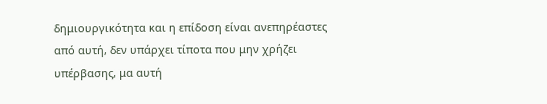δημιουργικότητα και η επίδοση είναι ανεπηρέαστες από αυτή, δεν υπάρχει τίποτα που μην χρήζει υπέρβασης, μα αυτή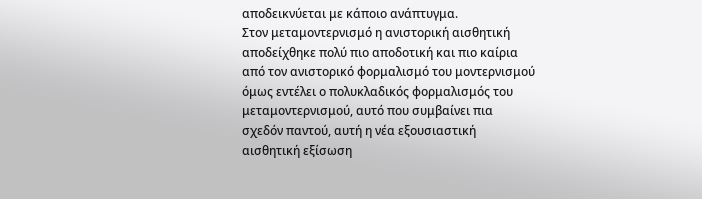αποδεικνύεται με κάποιο ανάπτυγμα.
Στον μεταμοντερνισμό η ανιστορική αισθητική αποδείχθηκε πολύ πιο αποδοτική και πιο καίρια από τον ανιστορικό φορμαλισμό του μοντερνισμού όμως εντέλει ο πολυκλαδικός φορμαλισμός του μεταμοντερνισμού, αυτό που συμβαίνει πια σχεδόν παντού, αυτή η νέα εξουσιαστική αισθητική εξίσωση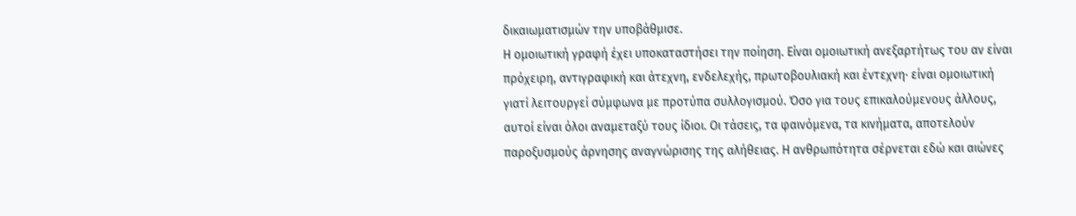δικαιωματισμών την υποβάθμισε.
Η ομοιωτική γραφή έχει υποκαταστήσει την ποίηση. Είναι ομοιωτική ανεξαρτήτως του αν είναι πρόχειρη, αντιγραφική και άτεχνη, ενδελεχής, πρωτοβουλιακή και έντεχνη∙ είναι ομοιωτική γιατί λειτουργεί σύμφωνα με προτύπα συλλογισμού. Όσο για τους επικαλούμενους άλλους, αυτοί είναι όλοι αναμεταξύ τους ίδιοι. Οι τάσεις, τα φαινόμενα, τα κινήματα, αποτελούν παροξυσμούς άρνησης αναγνώρισης της αλήθειας. Η ανθρωπότητα σέρνεται εδώ και αιώνες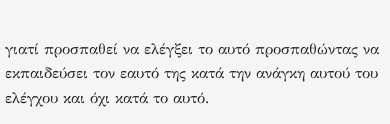γιατί προσπαθεί να ελέγξει το αυτό προσπαθώντας να εκπαιδεύσει τον εαυτό της κατά την ανάγκη αυτού του ελέγχου και όχι κατά το αυτό.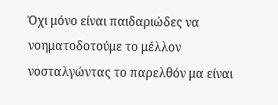Όχι μόνο είναι παιδαριώδες να νοηματοδοτούμε το μέλλον νοσταλγώντας το παρελθόν μα είναι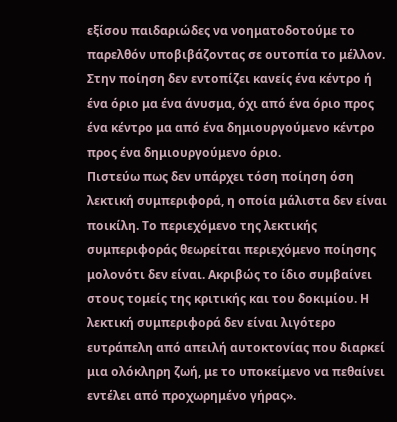εξίσου παιδαριώδες να νοηματοδοτούμε το παρελθόν υποβιβάζοντας σε ουτοπία το μέλλον. Στην ποίηση δεν εντοπίζει κανείς ένα κέντρο ή ένα όριο μα ένα άνυσμα, όχι από ένα όριο προς ένα κέντρο μα από ένα δημιουργούμενο κέντρο προς ένα δημιουργούμενο όριο.
Πιστεύω πως δεν υπάρχει τόση ποίηση όση λεκτική συμπεριφορά, η οποία μάλιστα δεν είναι ποικίλη. Το περιεχόμενο της λεκτικής συμπεριφοράς θεωρείται περιεχόμενο ποίησης μολονότι δεν είναι. Ακριβώς το ίδιο συμβαίνει στους τομείς της κριτικής και του δοκιμίου. Η λεκτική συμπεριφορά δεν είναι λιγότερο ευτράπελη από απειλή αυτοκτονίας που διαρκεί μια ολόκληρη ζωή, με το υποκείμενο να πεθαίνει εντέλει από προχωρημένο γήρας».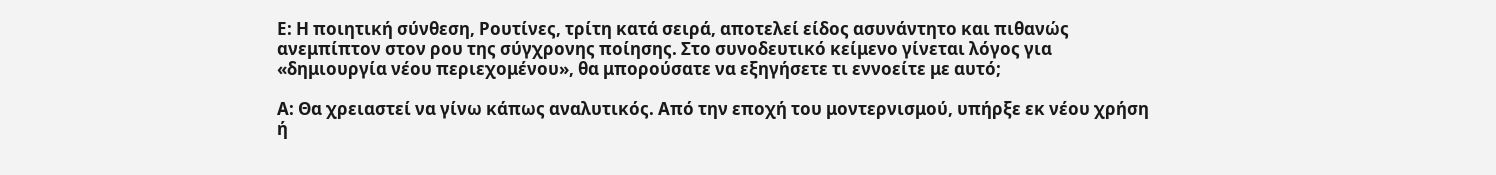Ε: Η ποιητική σύνθεση, Ρουτίνες, τρίτη κατά σειρά, αποτελεί είδος ασυνάντητο και πιθανώς ανεμπίπτον στον ρου της σύγχρονης ποίησης. Στο συνοδευτικό κείμενο γίνεται λόγος για «δημιουργία νέου περιεχομένου», θα μπορούσατε να εξηγήσετε τι εννοείτε με αυτό;

Α: Θα χρειαστεί να γίνω κάπως αναλυτικός. Από την εποχή του μοντερνισμού, υπήρξε εκ νέου χρήση ή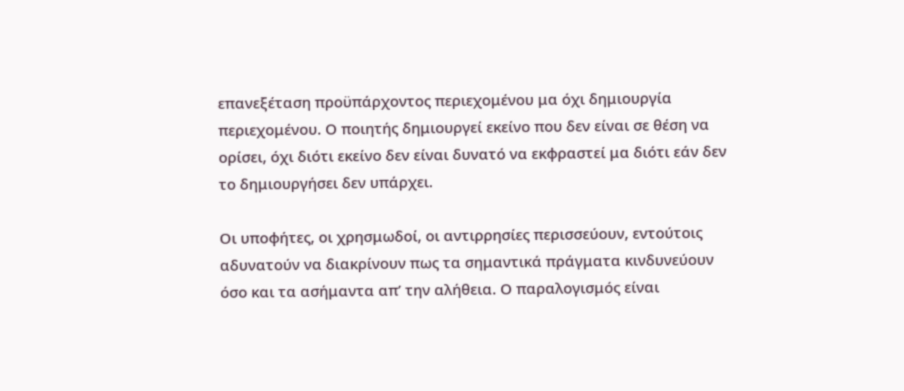επανεξέταση προϋπάρχοντος περιεχομένου μα όχι δημιουργία περιεχομένου. Ο ποιητής δημιουργεί εκείνο που δεν είναι σε θέση να ορίσει, όχι διότι εκείνο δεν είναι δυνατό να εκφραστεί μα διότι εάν δεν το δημιουργήσει δεν υπάρχει.

Οι υποφήτες, οι χρησμωδοί, οι αντιρρησίες περισσεύουν, εντούτοις αδυνατούν να διακρίνουν πως τα σημαντικά πράγματα κινδυνεύουν όσο και τα ασήμαντα απ’ την αλήθεια. Ο παραλογισμός είναι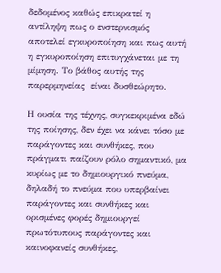δεδομένος καθώς επικρατεί η αντίληψη πως ο ενστερνισμός αποτελεί εγκυροποίηση και πως αυτή η εγκυροποίηση επιτυγχάνεται με τη μίμηση. Το βάθος αυτής της παρερμηνείας  είναι δυσθεώρητο.

Η ουσία της τέχνης, συγκεκριμένα εδώ της ποίησης, δεν έχει να κάνει τόσο με παράγοντες και συνθήκες, που πράγματι παίζουν ρόλο σημαντικό, μα κυρίως με το δημιουργικό πνεύμα, δηλαδή το πνεύμα που υπερβαίνει παράγοντες και συνθήκες και ορισμένες φορές δημιουργεί πρωτότυπους παράγοντες και καινοφανείς συνθήκες,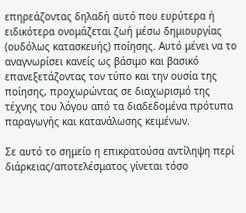επηρεάζοντας δηλαδή αυτό που ευρύτερα ή ειδικότερα ονομάζεται ζωή μέσω δημιουργίας (ουδόλως κατασκευής) ποίησης. Αυτό μένει να το αναγνωρίσει κανείς ως βάσιμο και βασικό επανεξετάζοντας τον τύπο και την ουσία της ποίησης, προχωρώντας σε διαχωρισμό της τέχνης του λόγου από τα διαδεδομένα πρότυπα παραγωγής και κατανάλωσης κειμένων.

Σε αυτό το σημείο η επικρατούσα αντίληψη περί διάρκειας/αποτελέσματος γίνεται τόσο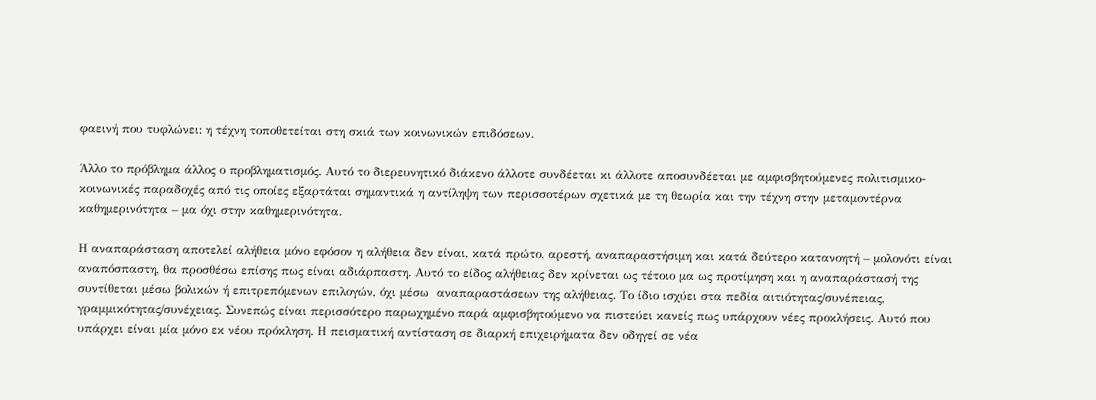φαεινή που τυφλώνει: η τέχνη τοποθετείται στη σκιά των κοινωνικών επιδόσεων.

Άλλο το πρόβλημα άλλος ο προβληματισμός. Αυτό το διερευνητικό διάκενο άλλοτε συνδέεται κι άλλοτε αποσυνδέεται με αμφισβητούμενες πολιτισμικο-κοινωνικές παραδοχές από τις οποίες εξαρτάται σημαντικά η αντίληψη των περισσοτέρων σχετικά με τη θεωρία και την τέχνη στην μεταμοντέρνα καθημερινότητα – μα όχι στην καθημερινότητα.

Η αναπαράσταση αποτελεί αλήθεια μόνο εφόσον η αλήθεια δεν είναι, κατά πρώτο, αρεστή, αναπαραστήσιμη και κατά δεύτερο κατανοητή – μολονότι είναι αναπόσπαστη, θα προσθέσω επίσης πως είναι αδιάρπαστη. Αυτό το είδος αλήθειας δεν κρίνεται ως τέτοιο μα ως προτίμηση και η αναπαράστασή της συντίθεται μέσω βολικών ή επιτρεπόμενων επιλογών, όχι μέσω  αναπαραστάσεων της αλήθειας. Το ίδιο ισχύει στα πεδία αιτιότητας/συνέπειας, γραμμικότητας/συνέχειας. Συνεπώς είναι περισσότερο παρωχημένο παρά αμφισβητούμενο να πιστεύει κανείς πως υπάρχουν νέες προκλήσεις. Αυτό που υπάρχει είναι μία μόνο εκ νέου πρόκληση. Η πεισματική αντίσταση σε διαρκή επιχειρήματα δεν οδηγεί σε νέα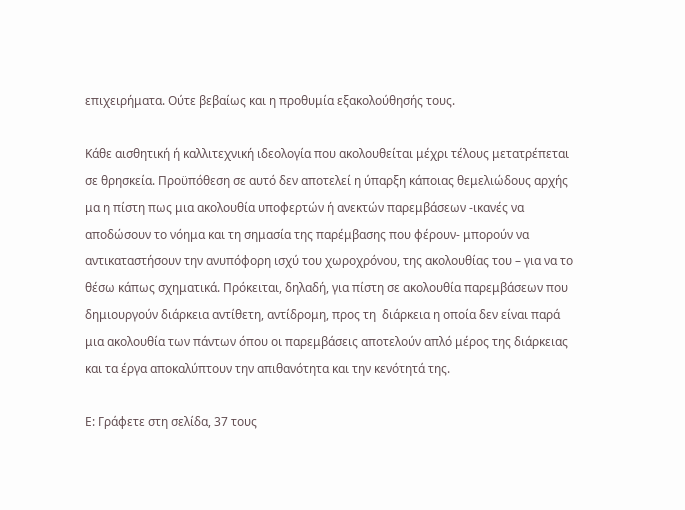επιχειρήματα. Ούτε βεβαίως και η προθυμία εξακολούθησής τους.

Κάθε αισθητική ή καλλιτεχνική ιδεολογία που ακολουθείται μέχρι τέλους μετατρέπεται σε θρησκεία. Προϋπόθεση σε αυτό δεν αποτελεί η ύπαρξη κάποιας θεμελιώδους αρχής μα η πίστη πως μια ακολουθία υποφερτών ή ανεκτών παρεμβάσεων -ικανές να αποδώσουν το νόημα και τη σημασία της παρέμβασης που φέρουν- μπορούν να αντικαταστήσουν την ανυπόφορη ισχύ του χωροχρόνου, της ακολουθίας του – για να το θέσω κάπως σχηματικά. Πρόκειται, δηλαδή, για πίστη σε ακολουθία παρεμβάσεων που δημιουργούν διάρκεια αντίθετη, αντίδρομη, προς τη  διάρκεια η οποία δεν είναι παρά μια ακολουθία των πάντων όπου οι παρεμβάσεις αποτελούν απλό μέρος της διάρκειας και τα έργα αποκαλύπτουν την απιθανότητα και την κενότητά της.

Ε: Γράφετε στη σελίδα, 37 τους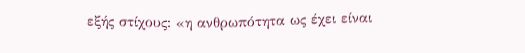εξής στίχους: «η ανθρωπότητα ως έχει είναι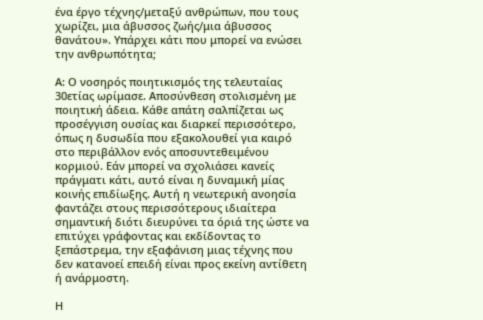ένα έργο τέχνης/μεταξύ ανθρώπων, που τους χωρίζει, μια άβυσσος ζωής/μια άβυσσος θανάτου». Υπάρχει κάτι που μπορεί να ενώσει την ανθρωπότητα;

Α: Ο νοσηρός ποιητικισμός της τελευταίας 30ετίας ωρίμασε. Αποσύνθεση στολισμένη με ποιητική άδεια. Κάθε απάτη σαλπίζεται ως προσέγγιση ουσίας και διαρκεί περισσότερο, όπως η δυσωδία που εξακολουθεί για καιρό στο περιβάλλον ενός αποσυντεθειμένου κορμιού. Εάν μπορεί να σχολιάσει κανείς πράγματι κάτι, αυτό είναι η δυναμική μίας κοινής επιδίωξης. Αυτή η νεωτερική ανοησία φαντάζει στους περισσότερους ιδιαίτερα σημαντική διότι διευρύνει τα όριά της ώστε να επιτύχει γράφοντας και εκδίδοντας το ξεπάστρεμα, την εξαφάνιση μιας τέχνης που δεν κατανοεί επειδή είναι προς εκείνη αντίθετη ή ανάρμοστη.

Η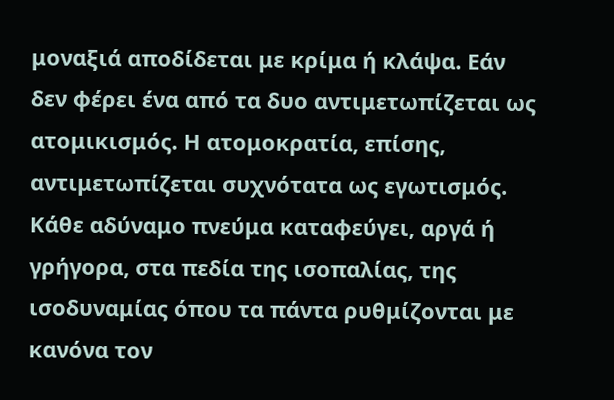μοναξιά αποδίδεται με κρίμα ή κλάψα. Εάν δεν φέρει ένα από τα δυο αντιμετωπίζεται ως ατομικισμός. Η ατομοκρατία, επίσης, αντιμετωπίζεται συχνότατα ως εγωτισμός. Κάθε αδύναμο πνεύμα καταφεύγει, αργά ή γρήγορα, στα πεδία της ισοπαλίας, της ισοδυναμίας όπου τα πάντα ρυθμίζονται με κανόνα τον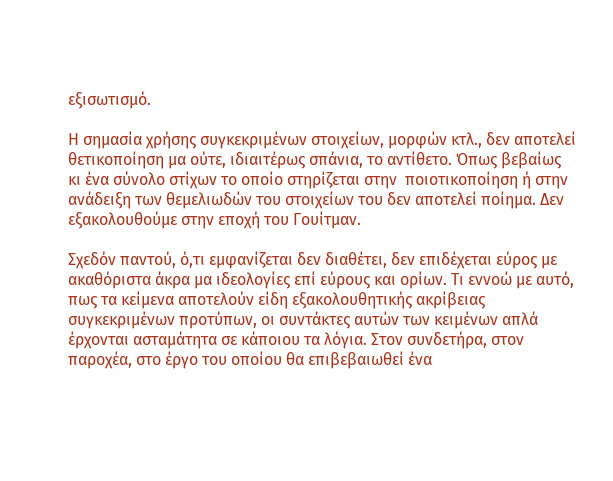εξισωτισμό.

Η σημασία χρήσης συγκεκριμένων στοιχείων, μορφών κτλ., δεν αποτελεί θετικοποίηση μα ούτε, ιδιαιτέρως σπάνια, το αντίθετο. Όπως βεβαίως κι ένα σύνολο στίχων το οποίο στηρίζεται στην  ποιοτικοποίηση ή στην ανάδειξη των θεμελιωδών του στοιχείων του δεν αποτελεί ποίημα. Δεν εξακολουθούμε στην εποχή του Γουίτμαν.

Σχεδόν παντού, ό,τι εμφανίζεται δεν διαθέτει, δεν επιδέχεται εύρος με ακαθόριστα άκρα μα ιδεολογίες επί εύρους και ορίων. Τι εννοώ με αυτό, πως τα κείμενα αποτελούν είδη εξακολουθητικής ακρίβειας συγκεκριμένων προτύπων, οι συντάκτες αυτών των κειμένων απλά έρχονται ασταμάτητα σε κάποιου τα λόγια. Στον συνδετήρα, στον παροχέα, στο έργο του οποίου θα επιβεβαιωθεί ένα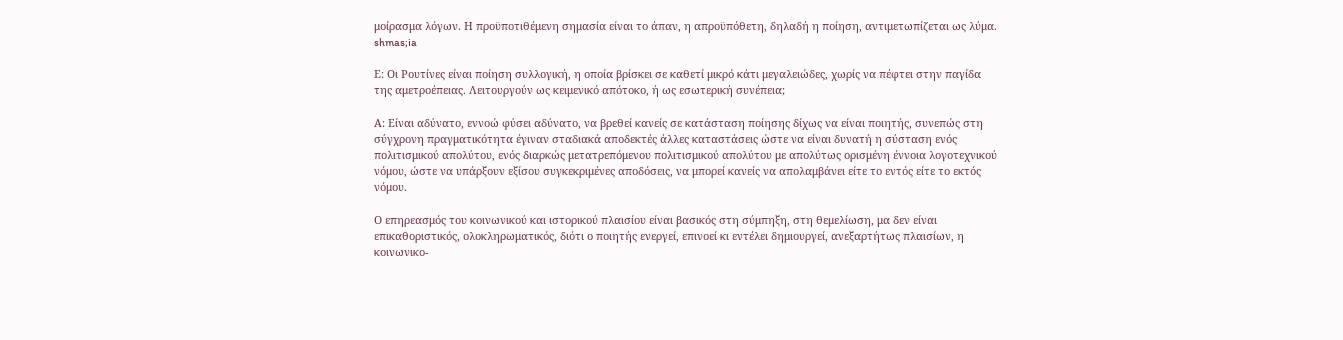μοίρασμα λόγων. Η προϋποτιθέμενη σημασία είναι το άπαν, η απροϋπόθετη, δηλαδή η ποίηση, αντιμετωπίζεται ως λύμα.  shmas;ia

Ε: Οι Ρουτίνες είναι ποίηση συλλογική, η οποία βρίσκει σε καθετί μικρό κάτι μεγαλειώδες, χωρίς να πέφτει στην παγίδα της αμετροέπειας. Λειτουργούν ως κειμενικό απότοκο, ή ως εσωτερική συνέπεια;

Α: Είναι αδύνατο, εννοώ φύσει αδύνατο, να βρεθεί κανείς σε κατάσταση ποίησης δίχως να είναι ποιητής, συνεπώς στη σύγχρονη πραγματικότητα έγιναν σταδιακά αποδεκτές άλλες καταστάσεις ώστε να είναι δυνατή η σύσταση ενός πολιτισμικού απολύτου, ενός διαρκώς μετατρεπόμενου πολιτισμικού απολύτου με απολύτως ορισμένη έννοια λογοτεχνικού νόμου, ώστε να υπάρξουν εξίσου συγκεκριμένες αποδόσεις, να μπορεί κανείς να απολαμβάνει είτε το εντός είτε το εκτός νόμου.

Ο επηρεασμός του κοινωνικού και ιστορικού πλαισίου είναι βασικός στη σύμπηξη, στη θεμελίωση, μα δεν είναι επικαθοριστικός, ολοκληρωματικός, διότι ο ποιητής ενεργεί, επινοεί κι εντέλει δημιουργεί, ανεξαρτήτως πλαισίων, η κοινωνικο-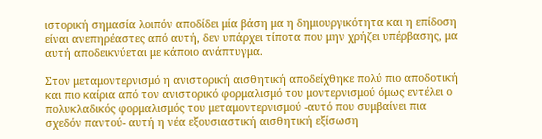ιστορική σημασία λοιπόν αποδίδει μία βάση μα η δημιουργικότητα και η επίδοση είναι ανεπηρέαστες από αυτή, δεν υπάρχει τίποτα που μην χρήζει υπέρβασης, μα αυτή αποδεικνύεται με κάποιο ανάπτυγμα.

Στον μεταμοντερνισμό η ανιστορική αισθητική αποδείχθηκε πολύ πιο αποδοτική και πιο καίρια από τον ανιστορικό φορμαλισμό του μοντερνισμού όμως εντέλει ο πολυκλαδικός φορμαλισμός του μεταμοντερνισμού -αυτό που συμβαίνει πια σχεδόν παντού- αυτή η νέα εξουσιαστική αισθητική εξίσωση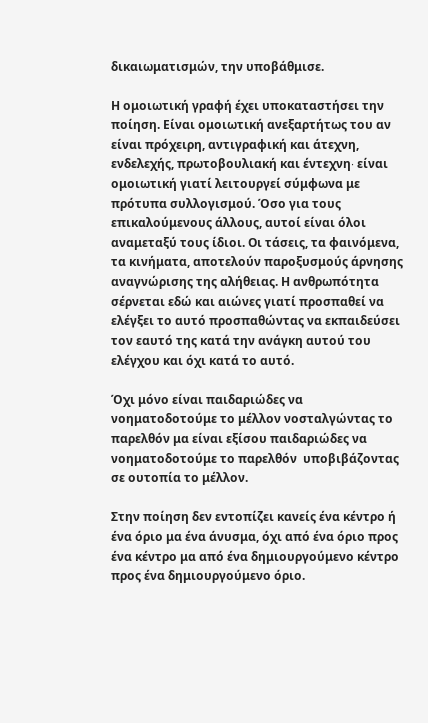δικαιωματισμών, την υποβάθμισε.

Η ομοιωτική γραφή έχει υποκαταστήσει την ποίηση. Είναι ομοιωτική ανεξαρτήτως του αν είναι πρόχειρη, αντιγραφική και άτεχνη,  ενδελεχής, πρωτοβουλιακή και έντεχνη∙ είναι ομοιωτική γιατί λειτουργεί σύμφωνα με πρότυπα συλλογισμού. Όσο για τους επικαλούμενους άλλους, αυτοί είναι όλοι αναμεταξύ τους ίδιοι. Οι τάσεις, τα φαινόμενα, τα κινήματα, αποτελούν παροξυσμούς άρνησης αναγνώρισης της αλήθειας. Η ανθρωπότητα σέρνεται εδώ και αιώνες γιατί προσπαθεί να ελέγξει το αυτό προσπαθώντας να εκπαιδεύσει τον εαυτό της κατά την ανάγκη αυτού του ελέγχου και όχι κατά το αυτό.

Όχι μόνο είναι παιδαριώδες να νοηματοδοτούμε το μέλλον νοσταλγώντας το παρελθόν μα είναι εξίσου παιδαριώδες να νοηματοδοτούμε το παρελθόν  υποβιβάζοντας σε ουτοπία το μέλλον.

Στην ποίηση δεν εντοπίζει κανείς ένα κέντρο ή ένα όριο μα ένα άνυσμα, όχι από ένα όριο προς ένα κέντρο μα από ένα δημιουργούμενο κέντρο προς ένα δημιουργούμενο όριο.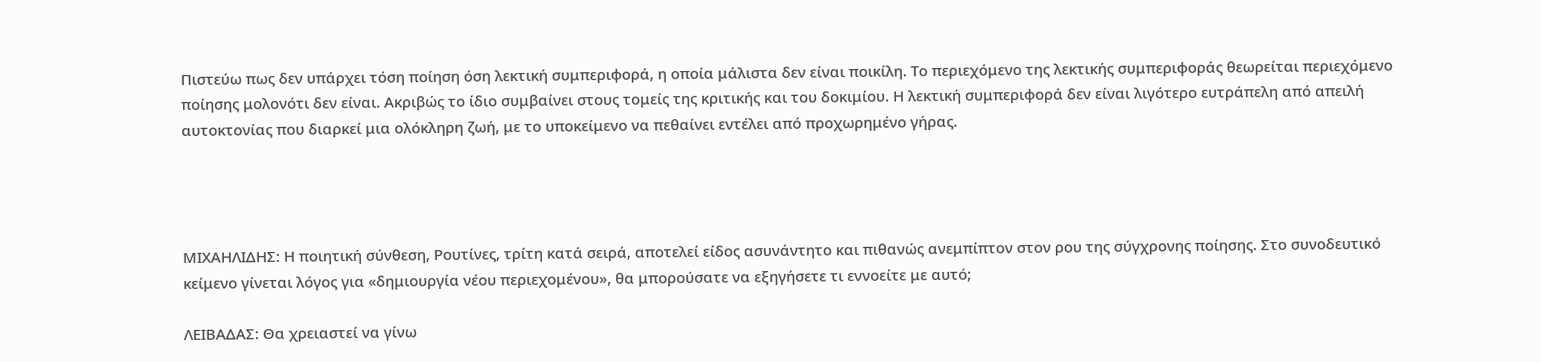Πιστεύω πως δεν υπάρχει τόση ποίηση όση λεκτική συμπεριφορά, η οποία μάλιστα δεν είναι ποικίλη. Το περιεχόμενο της λεκτικής συμπεριφοράς θεωρείται περιεχόμενο ποίησης μολονότι δεν είναι. Ακριβώς το ίδιο συμβαίνει στους τομείς της κριτικής και του δοκιμίου. Η λεκτική συμπεριφορά δεν είναι λιγότερο ευτράπελη από απειλή αυτοκτονίας που διαρκεί μια ολόκληρη ζωή, με το υποκείμενο να πεθαίνει εντέλει από προχωρημένο γήρας.




MΙΧΑΗΛΙΔΗΣ: Η ποιητική σύνθεση, Ρουτίνες, τρίτη κατά σειρά, αποτελεί είδος ασυνάντητο και πιθανώς ανεμπίπτον στον ρου της σύγχρονης ποίησης. Στο συνοδευτικό κείμενο γίνεται λόγος για «δημιουργία νέου περιεχομένου», θα μπορούσατε να εξηγήσετε τι εννοείτε με αυτό;

ΛΕΙΒΑΔΑΣ: Θα χρειαστεί να γίνω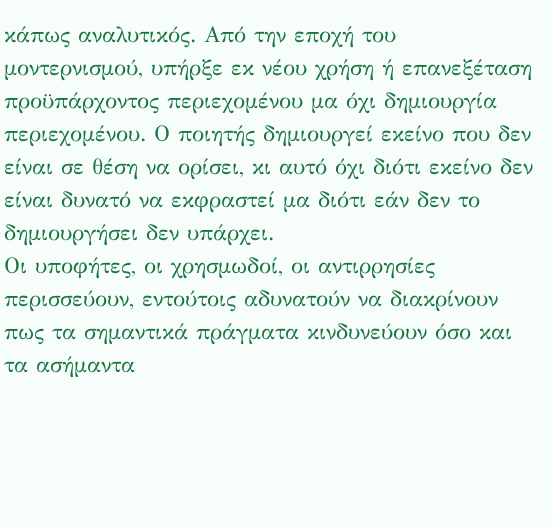κάπως αναλυτικός. Από την εποχή του μοντερνισμού, υπήρξε εκ νέου χρήση ή επανεξέταση προϋπάρχοντος περιεχομένου μα όχι δημιουργία περιεχομένου. Ο ποιητής δημιουργεί εκείνο που δεν είναι σε θέση να ορίσει, κι αυτό όχι διότι εκείνο δεν είναι δυνατό να εκφραστεί μα διότι εάν δεν το δημιουργήσει δεν υπάρχει.
Οι υποφήτες, οι χρησμωδοί, οι αντιρρησίες περισσεύουν, εντούτοις αδυνατούν να διακρίνουν πως τα σημαντικά πράγματα κινδυνεύουν όσο και τα ασήμαντα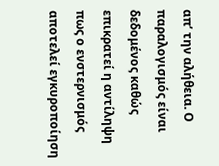απ’ την αλήθεια. Ο παραλογισμός είναι δεδομένος καθώς επικρατεί η αντίληψη πως ο ενστερνισμός αποτελεί εγκυροποίηση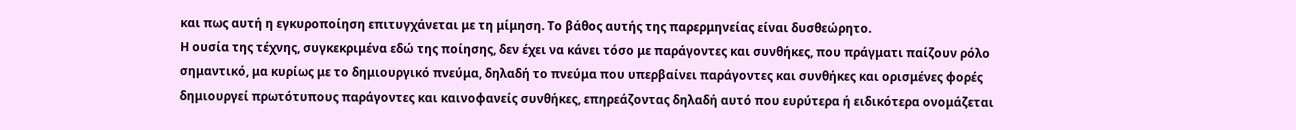και πως αυτή η εγκυροποίηση επιτυγχάνεται με τη μίμηση. Το βάθος αυτής της παρερμηνείας είναι δυσθεώρητο.
Η ουσία της τέχνης, συγκεκριμένα εδώ της ποίησης, δεν έχει να κάνει τόσο με παράγοντες και συνθήκες, που πράγματι παίζουν ρόλο σημαντικό, μα κυρίως με το δημιουργικό πνεύμα, δηλαδή το πνεύμα που υπερβαίνει παράγοντες και συνθήκες και ορισμένες φορές δημιουργεί πρωτότυπους παράγοντες και καινοφανείς συνθήκες, επηρεάζοντας δηλαδή αυτό που ευρύτερα ή ειδικότερα ονομάζεται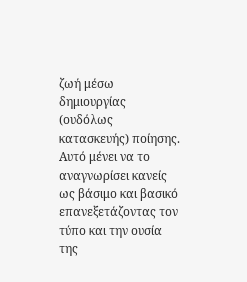ζωή μέσω δημιουργίας (ουδόλως κατασκευής) ποίησης. Αυτό μένει να το αναγνωρίσει κανείς ως βάσιμο και βασικό επανεξετάζοντας τον τύπο και την ουσία της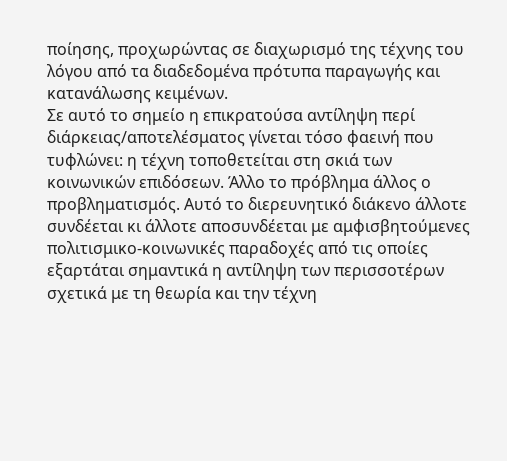ποίησης, προχωρώντας σε διαχωρισμό της τέχνης του λόγου από τα διαδεδομένα πρότυπα παραγωγής και κατανάλωσης κειμένων.
Σε αυτό το σημείο η επικρατούσα αντίληψη περί διάρκειας/αποτελέσματος γίνεται τόσο φαεινή που τυφλώνει: η τέχνη τοποθετείται στη σκιά των κοινωνικών επιδόσεων. Άλλο το πρόβλημα άλλος ο προβληματισμός. Αυτό το διερευνητικό διάκενο άλλοτε συνδέεται κι άλλοτε αποσυνδέεται με αμφισβητούμενες πολιτισμικο-κοινωνικές παραδοχές από τις οποίες εξαρτάται σημαντικά η αντίληψη των περισσοτέρων σχετικά με τη θεωρία και την τέχνη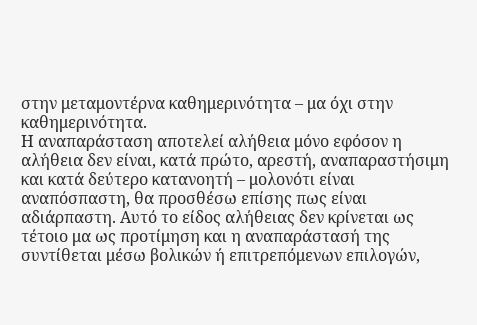στην μεταμοντέρνα καθημερινότητα – μα όχι στην καθημερινότητα.
Η αναπαράσταση αποτελεί αλήθεια μόνο εφόσον η αλήθεια δεν είναι, κατά πρώτο, αρεστή, αναπαραστήσιμη και κατά δεύτερο κατανοητή – μολονότι είναι αναπόσπαστη, θα προσθέσω επίσης πως είναι αδιάρπαστη. Αυτό το είδος αλήθειας δεν κρίνεται ως τέτοιο μα ως προτίμηση και η αναπαράστασή της συντίθεται μέσω βολικών ή επιτρεπόμενων επιλογών,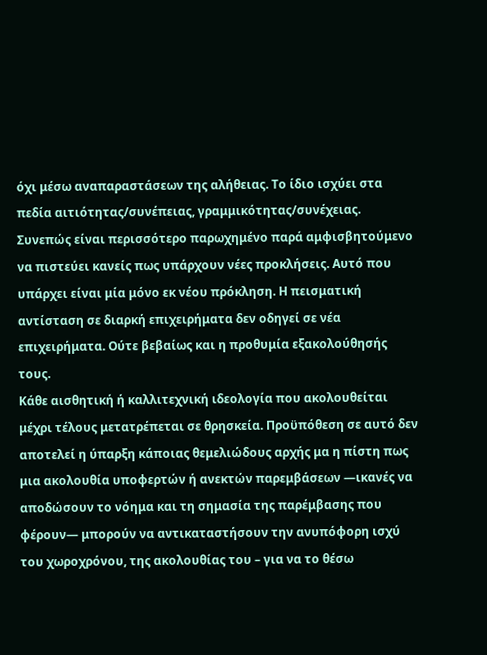όχι μέσω αναπαραστάσεων της αλήθειας. Το ίδιο ισχύει στα πεδία αιτιότητας/συνέπειας, γραμμικότητας/συνέχειας. Συνεπώς είναι περισσότερο παρωχημένο παρά αμφισβητούμενο να πιστεύει κανείς πως υπάρχουν νέες προκλήσεις. Αυτό που υπάρχει είναι μία μόνο εκ νέου πρόκληση. Η πεισματική αντίσταση σε διαρκή επιχειρήματα δεν οδηγεί σε νέα επιχειρήματα. Ούτε βεβαίως και η προθυμία εξακολούθησής τους.
Κάθε αισθητική ή καλλιτεχνική ιδεολογία που ακολουθείται μέχρι τέλους μετατρέπεται σε θρησκεία. Προϋπόθεση σε αυτό δεν αποτελεί η ύπαρξη κάποιας θεμελιώδους αρχής μα η πίστη πως μια ακολουθία υποφερτών ή ανεκτών παρεμβάσεων ―ικανές να αποδώσουν το νόημα και τη σημασία της παρέμβασης που φέρουν― μπορούν να αντικαταστήσουν την ανυπόφορη ισχύ του χωροχρόνου, της ακολουθίας του – για να το θέσω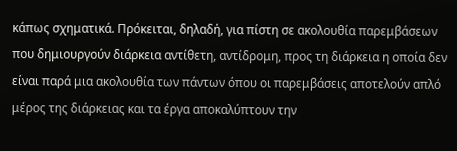κάπως σχηματικά. Πρόκειται, δηλαδή, για πίστη σε ακολουθία παρεμβάσεων που δημιουργούν διάρκεια αντίθετη, αντίδρομη, προς τη διάρκεια η οποία δεν είναι παρά μια ακολουθία των πάντων όπου οι παρεμβάσεις αποτελούν απλό μέρος της διάρκειας και τα έργα αποκαλύπτουν την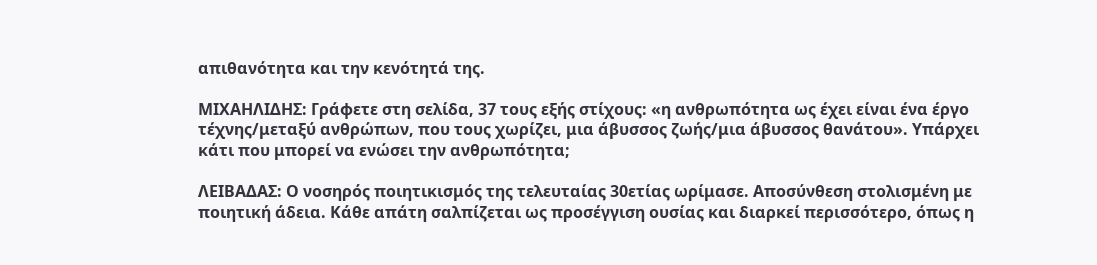απιθανότητα και την κενότητά της.

ΜΙΧΑΗΛΙΔΗΣ: Γράφετε στη σελίδα, 37 τους εξής στίχους: «η ανθρωπότητα ως έχει είναι ένα έργο τέχνης/μεταξύ ανθρώπων, που τους χωρίζει, μια άβυσσος ζωής/μια άβυσσος θανάτου». Υπάρχει κάτι που μπορεί να ενώσει την ανθρωπότητα;

ΛΕΙΒΑΔΑΣ: Ο νοσηρός ποιητικισμός της τελευταίας 30ετίας ωρίμασε. Αποσύνθεση στολισμένη με ποιητική άδεια. Κάθε απάτη σαλπίζεται ως προσέγγιση ουσίας και διαρκεί περισσότερο, όπως η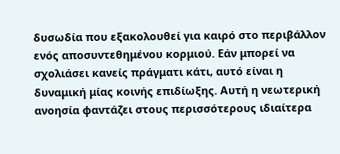δυσωδία που εξακολουθεί για καιρό στο περιβάλλον ενός αποσυντεθημένου κορμιού. Εάν μπορεί να σχολιάσει κανείς πράγματι κάτι, αυτό είναι η δυναμική μίας κοινής επιδίωξης. Αυτή η νεωτερική ανοησία φαντάζει στους περισσότερους ιδιαίτερα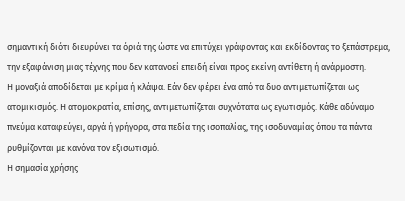σημαντική διότι διευρύνει τα όριά της ώστε να επιτύχει γράφοντας και εκδίδοντας το ξεπάστρεμα, την εξαφάνιση μιας τέχνης που δεν κατανοεί επειδή είναι προς εκείνη αντίθετη ή ανάρμοστη.
Η μοναξιά αποδίδεται με κρίμα ή κλάψα. Εάν δεν φέρει ένα από τα δυο αντιμετωπίζεται ως ατομικισμός. Η ατομοκρατία, επίσης, αντιμετωπίζεται συχνότατα ως εγωτισμός. Κάθε αδύναμο πνεύμα καταφεύγει, αργά ή γρήγορα, στα πεδία της ισοπαλίας, της ισοδυναμίας όπου τα πάντα ρυθμίζονται με κανόνα τον εξισωτισμό.
Η σημασία χρήσης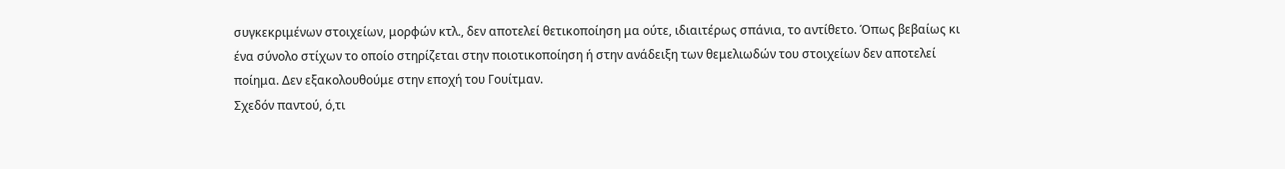συγκεκριμένων στοιχείων, μορφών κτλ., δεν αποτελεί θετικοποίηση μα ούτε, ιδιαιτέρως σπάνια, το αντίθετο. Όπως βεβαίως κι ένα σύνολο στίχων το οποίο στηρίζεται στην ποιοτικοποίηση ή στην ανάδειξη των θεμελιωδών του στοιχείων δεν αποτελεί ποίημα. Δεν εξακολουθούμε στην εποχή του Γουίτμαν.
Σχεδόν παντού, ό,τι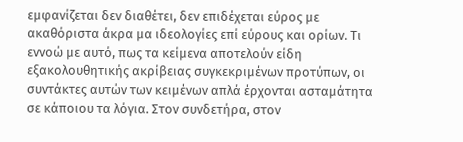εμφανίζεται δεν διαθέτει, δεν επιδέχεται εύρος με ακαθόριστα άκρα μα ιδεολογίες επί εύρους και ορίων. Τι εννοώ με αυτό, πως τα κείμενα αποτελούν είδη εξακολουθητικής ακρίβειας συγκεκριμένων προτύπων, οι συντάκτες αυτών των κειμένων απλά έρχονται ασταμάτητα σε κάποιου τα λόγια. Στον συνδετήρα, στον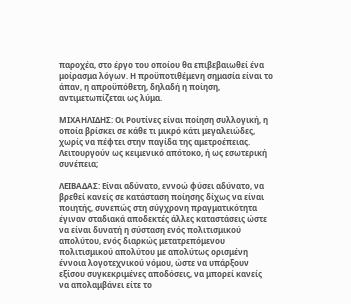παροχέα, στο έργο του οποίου θα επιβεβαιωθεί ένα μοίρασμα λόγων. Η προϋποτιθέμενη σημασία είναι το άπαν, η απροϋπόθετη, δηλαδή η ποίηση, αντιμετωπίζεται ως λύμα.

ΜΙΧΑΗΛΙΔΗΣ: Οι Ρουτίνες είναι ποίηση συλλογική, η οποία βρίσκει σε κάθε τι μικρό κάτι μεγαλειώδες, χωρίς να πέφτει στην παγίδα της αμετροέπειας. Λειτουργούν ως κειμενικό απότοκο, ή ως εσωτερική συνέπεια;

ΛΕΙΒΑΔΑΣ: Είναι αδύνατο, εννοώ φύσει αδύνατο, να βρεθεί κανείς σε κατάσταση ποίησης δίχως να είναι ποιητής, συνεπώς στη σύγχρονη πραγματικότητα έγιναν σταδιακά αποδεκτές άλλες καταστάσεις ώστε να είναι δυνατή η σύσταση ενός πολιτισμικού απολύτου, ενός διαρκώς μετατρεπόμενου πολιτισμικού απολύτου με απολύτως ορισμένη έννοια λογοτεχνικού νόμου, ώστε να υπάρξουν εξίσου συγκεκριμένες αποδόσεις, να μπορεί κανείς να απολαμβάνει είτε το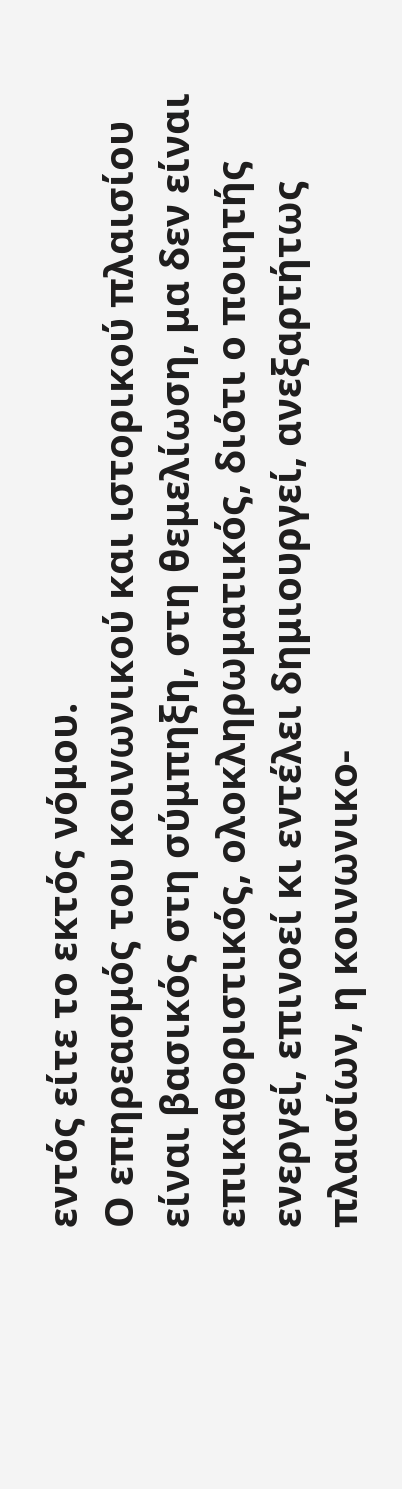εντός είτε το εκτός νόμου.
Ο επηρεασμός του κοινωνικού και ιστορικού πλαισίου είναι βασικός στη σύμπηξη, στη θεμελίωση, μα δεν είναι επικαθοριστικός, ολοκληρωματικός, διότι ο ποιητής ενεργεί, επινοεί κι εντέλει δημιουργεί, ανεξαρτήτως πλαισίων, η κοινωνικο-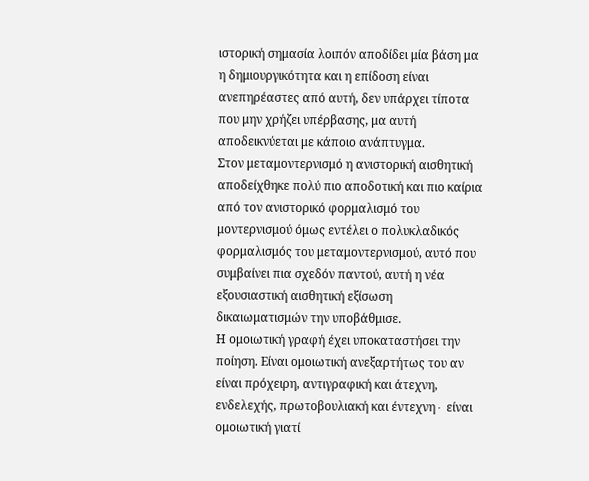ιστορική σημασία λοιπόν αποδίδει μία βάση μα η δημιουργικότητα και η επίδοση είναι ανεπηρέαστες από αυτή, δεν υπάρχει τίποτα που μην χρήζει υπέρβασης, μα αυτή αποδεικνύεται με κάποιο ανάπτυγμα.
Στον μεταμοντερνισμό η ανιστορική αισθητική αποδείχθηκε πολύ πιο αποδοτική και πιο καίρια από τον ανιστορικό φορμαλισμό του μοντερνισμού όμως εντέλει ο πολυκλαδικός φορμαλισμός του μεταμοντερνισμού, αυτό που συμβαίνει πια σχεδόν παντού, αυτή η νέα εξουσιαστική αισθητική εξίσωση δικαιωματισμών την υποβάθμισε.
Η ομοιωτική γραφή έχει υποκαταστήσει την ποίηση. Είναι ομοιωτική ανεξαρτήτως του αν είναι πρόχειρη, αντιγραφική και άτεχνη, ενδελεχής, πρωτοβουλιακή και έντεχνη∙ είναι ομοιωτική γιατί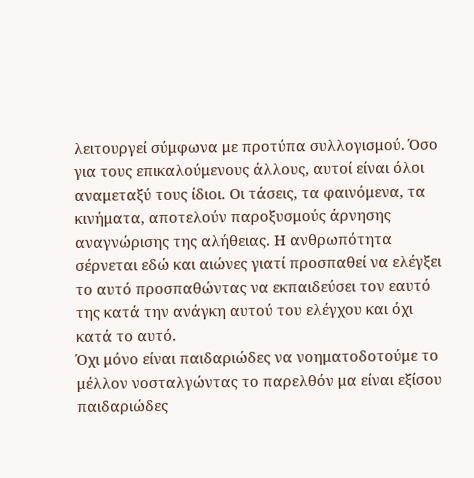λειτουργεί σύμφωνα με προτύπα συλλογισμού. Όσο για τους επικαλούμενους άλλους, αυτοί είναι όλοι αναμεταξύ τους ίδιοι. Οι τάσεις, τα φαινόμενα, τα κινήματα, αποτελούν παροξυσμούς άρνησης αναγνώρισης της αλήθειας. Η ανθρωπότητα σέρνεται εδώ και αιώνες γιατί προσπαθεί να ελέγξει το αυτό προσπαθώντας να εκπαιδεύσει τον εαυτό της κατά την ανάγκη αυτού του ελέγχου και όχι κατά το αυτό.
Όχι μόνο είναι παιδαριώδες να νοηματοδοτούμε το μέλλον νοσταλγώντας το παρελθόν μα είναι εξίσου παιδαριώδες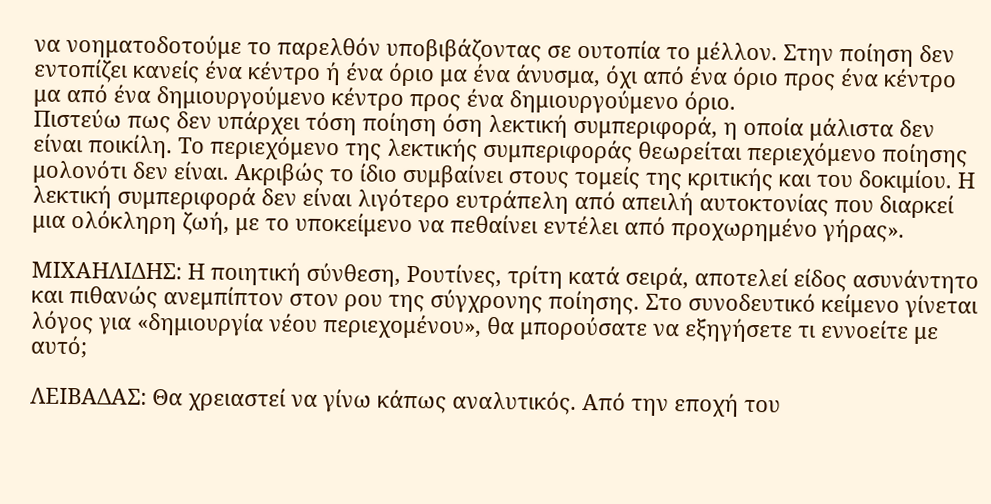να νοηματοδοτούμε το παρελθόν υποβιβάζοντας σε ουτοπία το μέλλον. Στην ποίηση δεν εντοπίζει κανείς ένα κέντρο ή ένα όριο μα ένα άνυσμα, όχι από ένα όριο προς ένα κέντρο μα από ένα δημιουργούμενο κέντρο προς ένα δημιουργούμενο όριο.
Πιστεύω πως δεν υπάρχει τόση ποίηση όση λεκτική συμπεριφορά, η οποία μάλιστα δεν είναι ποικίλη. Το περιεχόμενο της λεκτικής συμπεριφοράς θεωρείται περιεχόμενο ποίησης μολονότι δεν είναι. Ακριβώς το ίδιο συμβαίνει στους τομείς της κριτικής και του δοκιμίου. Η λεκτική συμπεριφορά δεν είναι λιγότερο ευτράπελη από απειλή αυτοκτονίας που διαρκεί μια ολόκληρη ζωή, με το υποκείμενο να πεθαίνει εντέλει από προχωρημένο γήρας».

MΙΧΑΗΛΙΔΗΣ: Η ποιητική σύνθεση, Ρουτίνες, τρίτη κατά σειρά, αποτελεί είδος ασυνάντητο και πιθανώς ανεμπίπτον στον ρου της σύγχρονης ποίησης. Στο συνοδευτικό κείμενο γίνεται λόγος για «δημιουργία νέου περιεχομένου», θα μπορούσατε να εξηγήσετε τι εννοείτε με αυτό;

ΛΕΙΒΑΔΑΣ: Θα χρειαστεί να γίνω κάπως αναλυτικός. Από την εποχή του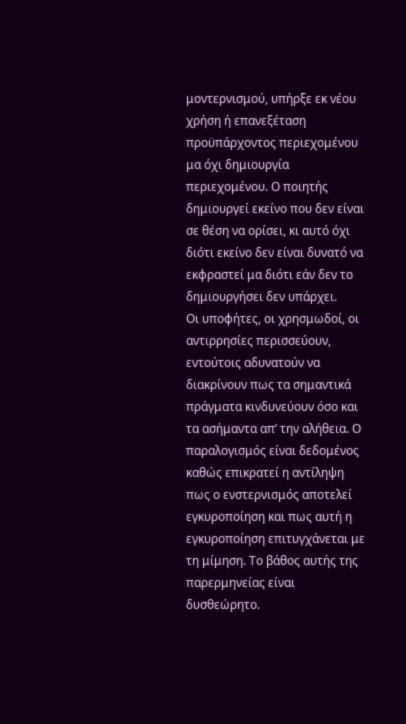μοντερνισμού, υπήρξε εκ νέου χρήση ή επανεξέταση προϋπάρχοντος περιεχομένου μα όχι δημιουργία περιεχομένου. Ο ποιητής δημιουργεί εκείνο που δεν είναι σε θέση να ορίσει, κι αυτό όχι διότι εκείνο δεν είναι δυνατό να εκφραστεί μα διότι εάν δεν το δημιουργήσει δεν υπάρχει.
Οι υποφήτες, οι χρησμωδοί, οι αντιρρησίες περισσεύουν, εντούτοις αδυνατούν να διακρίνουν πως τα σημαντικά πράγματα κινδυνεύουν όσο και τα ασήμαντα απ’ την αλήθεια. Ο παραλογισμός είναι δεδομένος καθώς επικρατεί η αντίληψη πως ο ενστερνισμός αποτελεί εγκυροποίηση και πως αυτή η εγκυροποίηση επιτυγχάνεται με τη μίμηση. Το βάθος αυτής της παρερμηνείας είναι δυσθεώρητο.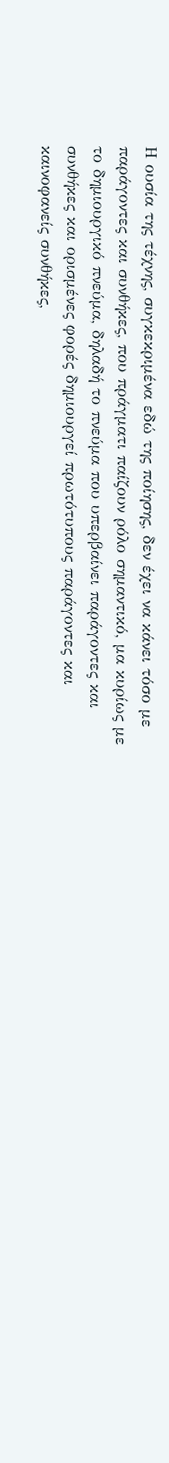Η ουσία της τέχνης, συγκεκριμένα εδώ της ποίησης, δεν έχει να κάνει τόσο με παράγοντες και συνθήκες, που πράγματι παίζουν ρόλο σημαντικό, μα κυρίως με το δημιουργικό πνεύμα, δηλαδή το πνεύμα που υπερβαίνει παράγοντες και συνθήκες και ορισμένες φορές δημιουργεί πρωτότυπους παράγοντες και καινοφανείς συνθήκες,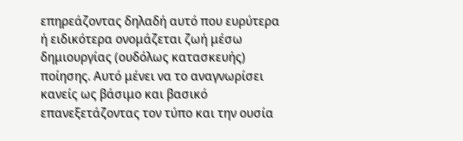επηρεάζοντας δηλαδή αυτό που ευρύτερα ή ειδικότερα ονομάζεται ζωή μέσω δημιουργίας (ουδόλως κατασκευής) ποίησης. Αυτό μένει να το αναγνωρίσει κανείς ως βάσιμο και βασικό επανεξετάζοντας τον τύπο και την ουσία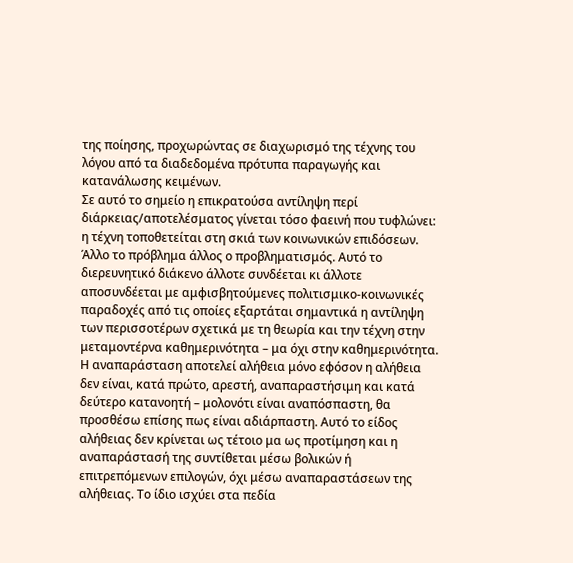της ποίησης, προχωρώντας σε διαχωρισμό της τέχνης του λόγου από τα διαδεδομένα πρότυπα παραγωγής και κατανάλωσης κειμένων.
Σε αυτό το σημείο η επικρατούσα αντίληψη περί διάρκειας/αποτελέσματος γίνεται τόσο φαεινή που τυφλώνει: η τέχνη τοποθετείται στη σκιά των κοινωνικών επιδόσεων. Άλλο το πρόβλημα άλλος ο προβληματισμός. Αυτό το διερευνητικό διάκενο άλλοτε συνδέεται κι άλλοτε αποσυνδέεται με αμφισβητούμενες πολιτισμικο-κοινωνικές παραδοχές από τις οποίες εξαρτάται σημαντικά η αντίληψη των περισσοτέρων σχετικά με τη θεωρία και την τέχνη στην μεταμοντέρνα καθημερινότητα – μα όχι στην καθημερινότητα.
Η αναπαράσταση αποτελεί αλήθεια μόνο εφόσον η αλήθεια δεν είναι, κατά πρώτο, αρεστή, αναπαραστήσιμη και κατά δεύτερο κατανοητή – μολονότι είναι αναπόσπαστη, θα προσθέσω επίσης πως είναι αδιάρπαστη. Αυτό το είδος αλήθειας δεν κρίνεται ως τέτοιο μα ως προτίμηση και η αναπαράστασή της συντίθεται μέσω βολικών ή επιτρεπόμενων επιλογών, όχι μέσω αναπαραστάσεων της αλήθειας. Το ίδιο ισχύει στα πεδία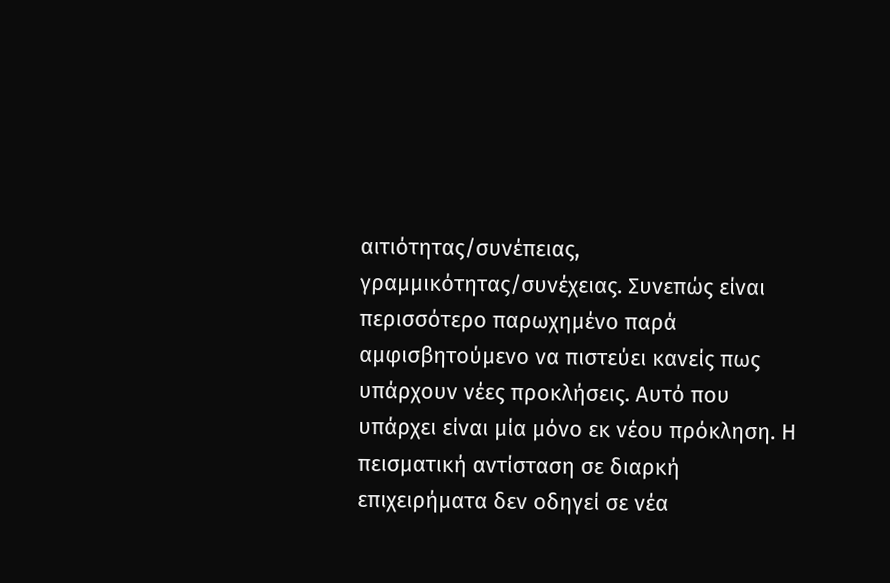αιτιότητας/συνέπειας, γραμμικότητας/συνέχειας. Συνεπώς είναι περισσότερο παρωχημένο παρά αμφισβητούμενο να πιστεύει κανείς πως υπάρχουν νέες προκλήσεις. Αυτό που υπάρχει είναι μία μόνο εκ νέου πρόκληση. Η πεισματική αντίσταση σε διαρκή επιχειρήματα δεν οδηγεί σε νέα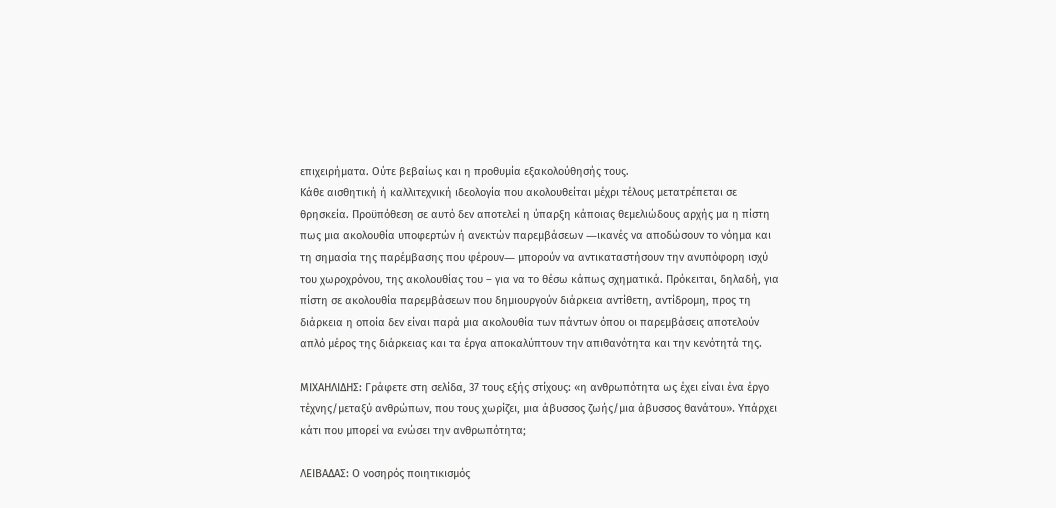επιχειρήματα. Ούτε βεβαίως και η προθυμία εξακολούθησής τους.
Κάθε αισθητική ή καλλιτεχνική ιδεολογία που ακολουθείται μέχρι τέλους μετατρέπεται σε θρησκεία. Προϋπόθεση σε αυτό δεν αποτελεί η ύπαρξη κάποιας θεμελιώδους αρχής μα η πίστη πως μια ακολουθία υποφερτών ή ανεκτών παρεμβάσεων ―ικανές να αποδώσουν το νόημα και τη σημασία της παρέμβασης που φέρουν― μπορούν να αντικαταστήσουν την ανυπόφορη ισχύ του χωροχρόνου, της ακολουθίας του – για να το θέσω κάπως σχηματικά. Πρόκειται, δηλαδή, για πίστη σε ακολουθία παρεμβάσεων που δημιουργούν διάρκεια αντίθετη, αντίδρομη, προς τη διάρκεια η οποία δεν είναι παρά μια ακολουθία των πάντων όπου οι παρεμβάσεις αποτελούν απλό μέρος της διάρκειας και τα έργα αποκαλύπτουν την απιθανότητα και την κενότητά της.

ΜΙΧΑΗΛΙΔΗΣ: Γράφετε στη σελίδα, 37 τους εξής στίχους: «η ανθρωπότητα ως έχει είναι ένα έργο τέχνης/μεταξύ ανθρώπων, που τους χωρίζει, μια άβυσσος ζωής/μια άβυσσος θανάτου». Υπάρχει κάτι που μπορεί να ενώσει την ανθρωπότητα;

ΛΕΙΒΑΔΑΣ: Ο νοσηρός ποιητικισμός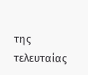της τελευταίας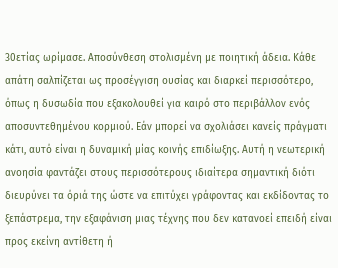30ετίας ωρίμασε. Αποσύνθεση στολισμένη με ποιητική άδεια. Κάθε απάτη σαλπίζεται ως προσέγγιση ουσίας και διαρκεί περισσότερο, όπως η δυσωδία που εξακολουθεί για καιρό στο περιβάλλον ενός αποσυντεθημένου κορμιού. Εάν μπορεί να σχολιάσει κανείς πράγματι κάτι, αυτό είναι η δυναμική μίας κοινής επιδίωξης. Αυτή η νεωτερική ανοησία φαντάζει στους περισσότερους ιδιαίτερα σημαντική διότι διευρύνει τα όριά της ώστε να επιτύχει γράφοντας και εκδίδοντας το ξεπάστρεμα, την εξαφάνιση μιας τέχνης που δεν κατανοεί επειδή είναι προς εκείνη αντίθετη ή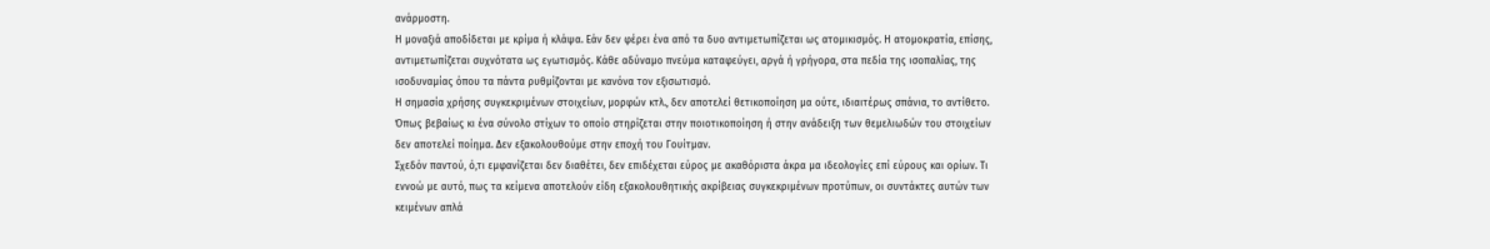ανάρμοστη.
Η μοναξιά αποδίδεται με κρίμα ή κλάψα. Εάν δεν φέρει ένα από τα δυο αντιμετωπίζεται ως ατομικισμός. Η ατομοκρατία, επίσης, αντιμετωπίζεται συχνότατα ως εγωτισμός. Κάθε αδύναμο πνεύμα καταφεύγει, αργά ή γρήγορα, στα πεδία της ισοπαλίας, της ισοδυναμίας όπου τα πάντα ρυθμίζονται με κανόνα τον εξισωτισμό.
Η σημασία χρήσης συγκεκριμένων στοιχείων, μορφών κτλ., δεν αποτελεί θετικοποίηση μα ούτε, ιδιαιτέρως σπάνια, το αντίθετο. Όπως βεβαίως κι ένα σύνολο στίχων το οποίο στηρίζεται στην ποιοτικοποίηση ή στην ανάδειξη των θεμελιωδών του στοιχείων δεν αποτελεί ποίημα. Δεν εξακολουθούμε στην εποχή του Γουίτμαν.
Σχεδόν παντού, ό,τι εμφανίζεται δεν διαθέτει, δεν επιδέχεται εύρος με ακαθόριστα άκρα μα ιδεολογίες επί εύρους και ορίων. Τι εννοώ με αυτό, πως τα κείμενα αποτελούν είδη εξακολουθητικής ακρίβειας συγκεκριμένων προτύπων, οι συντάκτες αυτών των κειμένων απλά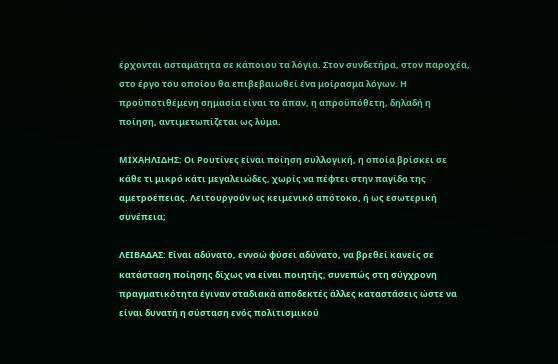έρχονται ασταμάτητα σε κάποιου τα λόγια. Στον συνδετήρα, στον παροχέα, στο έργο του οποίου θα επιβεβαιωθεί ένα μοίρασμα λόγων. Η προϋποτιθέμενη σημασία είναι το άπαν, η απροϋπόθετη, δηλαδή η ποίηση, αντιμετωπίζεται ως λύμα.

ΜΙΧΑΗΛΙΔΗΣ: Οι Ρουτίνες είναι ποίηση συλλογική, η οποία βρίσκει σε κάθε τι μικρό κάτι μεγαλειώδες, χωρίς να πέφτει στην παγίδα της αμετροέπειας. Λειτουργούν ως κειμενικό απότοκο, ή ως εσωτερική συνέπεια;

ΛΕΙΒΑΔΑΣ: Είναι αδύνατο, εννοώ φύσει αδύνατο, να βρεθεί κανείς σε κατάσταση ποίησης δίχως να είναι ποιητής, συνεπώς στη σύγχρονη πραγματικότητα έγιναν σταδιακά αποδεκτές άλλες καταστάσεις ώστε να είναι δυνατή η σύσταση ενός πολιτισμικού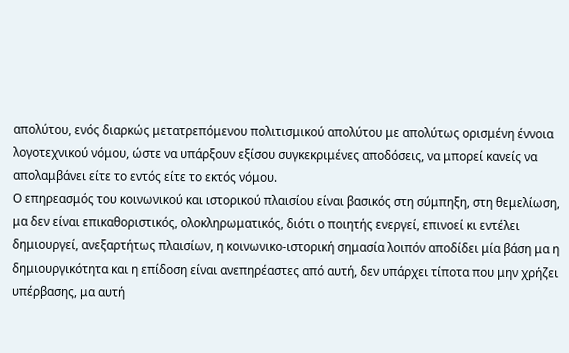απολύτου, ενός διαρκώς μετατρεπόμενου πολιτισμικού απολύτου με απολύτως ορισμένη έννοια λογοτεχνικού νόμου, ώστε να υπάρξουν εξίσου συγκεκριμένες αποδόσεις, να μπορεί κανείς να απολαμβάνει είτε το εντός είτε το εκτός νόμου.
Ο επηρεασμός του κοινωνικού και ιστορικού πλαισίου είναι βασικός στη σύμπηξη, στη θεμελίωση, μα δεν είναι επικαθοριστικός, ολοκληρωματικός, διότι ο ποιητής ενεργεί, επινοεί κι εντέλει δημιουργεί, ανεξαρτήτως πλαισίων, η κοινωνικο-ιστορική σημασία λοιπόν αποδίδει μία βάση μα η δημιουργικότητα και η επίδοση είναι ανεπηρέαστες από αυτή, δεν υπάρχει τίποτα που μην χρήζει υπέρβασης, μα αυτή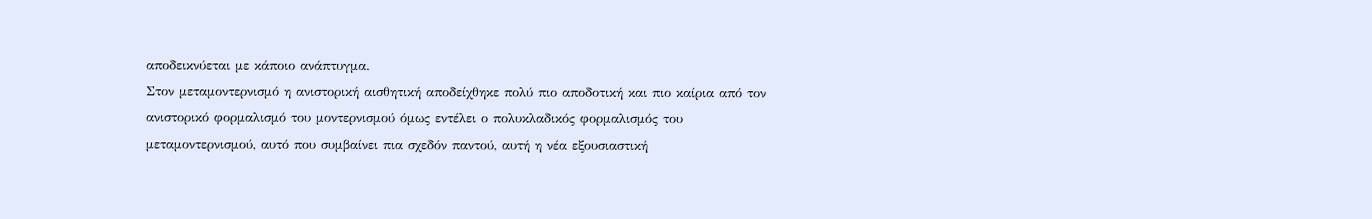αποδεικνύεται με κάποιο ανάπτυγμα.
Στον μεταμοντερνισμό η ανιστορική αισθητική αποδείχθηκε πολύ πιο αποδοτική και πιο καίρια από τον ανιστορικό φορμαλισμό του μοντερνισμού όμως εντέλει ο πολυκλαδικός φορμαλισμός του μεταμοντερνισμού, αυτό που συμβαίνει πια σχεδόν παντού, αυτή η νέα εξουσιαστική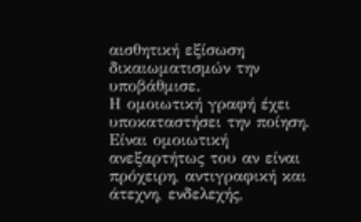αισθητική εξίσωση δικαιωματισμών την υποβάθμισε.
Η ομοιωτική γραφή έχει υποκαταστήσει την ποίηση. Είναι ομοιωτική ανεξαρτήτως του αν είναι πρόχειρη, αντιγραφική και άτεχνη, ενδελεχής,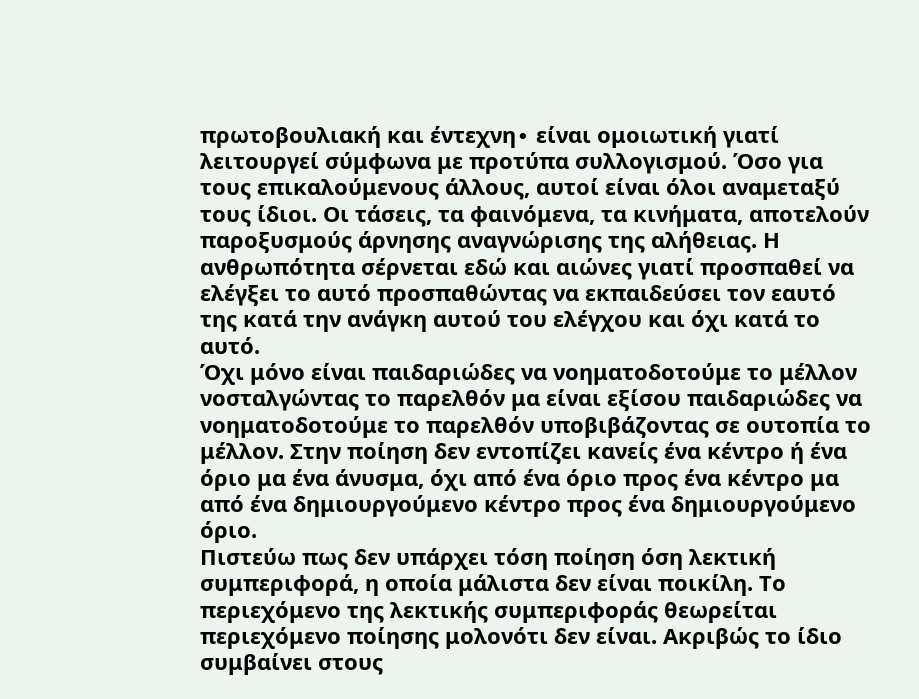πρωτοβουλιακή και έντεχνη∙ είναι ομοιωτική γιατί λειτουργεί σύμφωνα με προτύπα συλλογισμού. Όσο για τους επικαλούμενους άλλους, αυτοί είναι όλοι αναμεταξύ τους ίδιοι. Οι τάσεις, τα φαινόμενα, τα κινήματα, αποτελούν παροξυσμούς άρνησης αναγνώρισης της αλήθειας. Η ανθρωπότητα σέρνεται εδώ και αιώνες γιατί προσπαθεί να ελέγξει το αυτό προσπαθώντας να εκπαιδεύσει τον εαυτό της κατά την ανάγκη αυτού του ελέγχου και όχι κατά το αυτό.
Όχι μόνο είναι παιδαριώδες να νοηματοδοτούμε το μέλλον νοσταλγώντας το παρελθόν μα είναι εξίσου παιδαριώδες να νοηματοδοτούμε το παρελθόν υποβιβάζοντας σε ουτοπία το μέλλον. Στην ποίηση δεν εντοπίζει κανείς ένα κέντρο ή ένα όριο μα ένα άνυσμα, όχι από ένα όριο προς ένα κέντρο μα από ένα δημιουργούμενο κέντρο προς ένα δημιουργούμενο όριο.
Πιστεύω πως δεν υπάρχει τόση ποίηση όση λεκτική συμπεριφορά, η οποία μάλιστα δεν είναι ποικίλη. Το περιεχόμενο της λεκτικής συμπεριφοράς θεωρείται περιεχόμενο ποίησης μολονότι δεν είναι. Ακριβώς το ίδιο συμβαίνει στους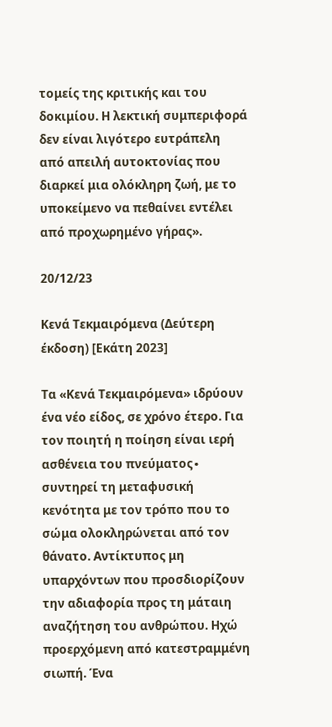τομείς της κριτικής και του δοκιμίου. Η λεκτική συμπεριφορά δεν είναι λιγότερο ευτράπελη από απειλή αυτοκτονίας που διαρκεί μια ολόκληρη ζωή, με το υποκείμενο να πεθαίνει εντέλει από προχωρημένο γήρας».

20/12/23

Κενά Τεκμαιρόμενα (Δεύτερη έκδοση) [Εκάτη 2023]

Τα «Κενά Τεκμαιρόμενα» ιδρύουν ένα νέο είδος, σε χρόνο έτερο. Για τον ποιητή η ποίηση είναι ιερή ασθένεια του πνεύματος∙ συντηρεί τη μεταφυσική κενότητα με τον τρόπο που το σώμα ολοκληρώνεται από τον θάνατο. Αντίκτυπος μη υπαρχόντων που προσδιορίζουν την αδιαφορία προς τη μάταιη αναζήτηση του ανθρώπου. Ηχώ προερχόμενη από κατεστραμμένη σιωπή. Ένα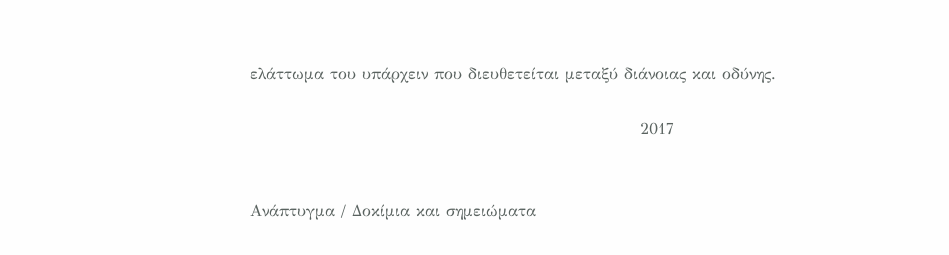ελάττωμα του υπάρχειν που διευθετείται μεταξύ διάνοιας και οδύνης.

                                                                 2017


Ανάπτυγμα / Δοκίμια και σημειώματα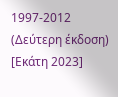1997-2012 (Δεύτερη έκδοση) [Εκάτη 2023]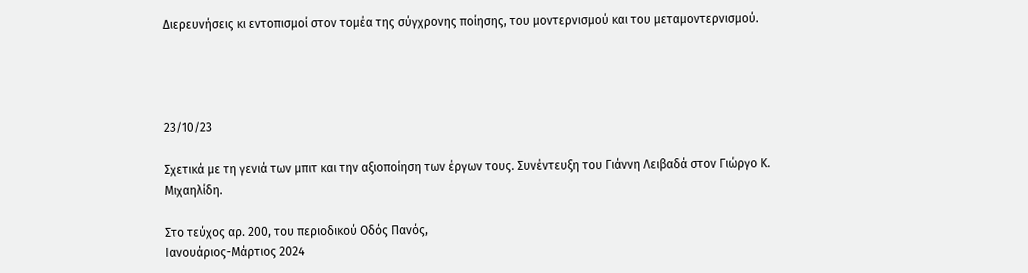Διερευνήσεις κι εντοπισμοί στον τομέα της σύγχρονης ποίησης, του μοντερνισμού και του μεταμοντερνισμού.




23/10/23

Σχετικά με τη γενιά των μπιτ και την αξιοποίηση των έργων τους. Συνέντευξη του Γιάννη Λειβαδά στον Γιώργο Κ. Μιχαηλίδη.

Στο τεύχος αρ. 200, του περιοδικού Οδός Πανός,
Ιανουάριος-Μάρτιος 2024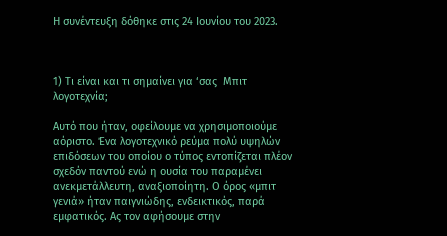Η συνέντευξη δόθηκε στις 24 Ιουνίου του 2023.



1) Τι είναι και τι σημαίνει για ‘σας  Μπιτ λογοτεχνία;

Αυτό που ήταν, οφείλουμε να χρησιμοποιούμε αόριστο. Ένα λογοτεχνικό ρεύμα πολύ υψηλών επιδόσεων του οποίου ο τύπος εντοπίζεται πλέον σχεδόν παντού ενώ η ουσία του παραμένει ανεκμετάλλευτη, αναξιοποίητη. Ο όρος «μπιτ γενιά» ήταν παιγνιώδης, ενδεικτικός, παρά εμφατικός. Ας τον αφήσουμε στην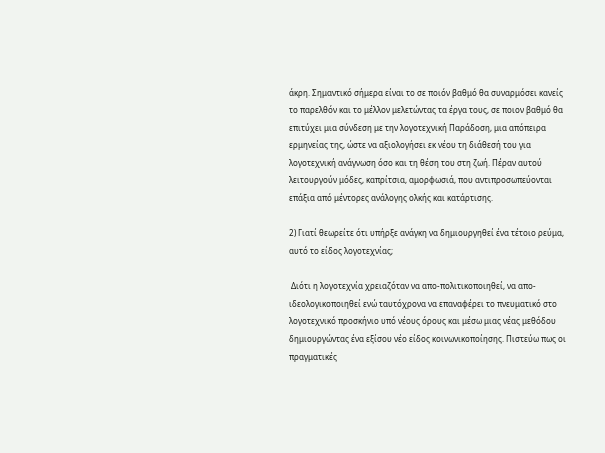άκρη. Σημαντικό σήμερα είναι το σε ποιόν βαθμό θα συναρμόσει κανείς το παρελθόν και το μέλλον μελετώντας τα έργα τους, σε ποιον βαθμό θα επιτύχει μια σύνδεση με την λογοτεχνική Παράδοση, μια απόπειρα ερμηνείας της, ώστε να αξιολογήσει εκ νέου τη διάθεσή του για λογοτεχνική ανάγνωση όσο και τη θέση του στη ζωή. Πέραν αυτού λειτουργούν μόδες, καπρίτσια, αμορφωσιά, που αντιπροσωπεύονται επάξια από μέντορες ανάλογης ολκής και κατάρτισης.

2) Γιατί θεωρείτε ότι υπήρξε ανάγκη να δημιουργηθεί ένα τέτοιο ρεύμα, αυτό το είδος λογοτεχνίας;

 Διότι η λογοτεχνία χρειαζόταν να απο-πολιτικοποιηθεί, να απο-ιδεολογικοποιηθεί ενώ ταυτόχρονα να επαναφέρει το πνευματικό στο λογοτεχνικό προσκήνιο υπό νέους όρους και μέσω μιας νέας μεθόδου δημιουργώντας ένα εξίσου νέο είδος κοινωνικοποίησης. Πιστεύω πως οι πραγματικές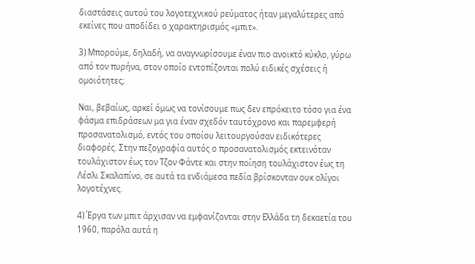διαστάσεις αυτού του λογοτεχνικού ρεύματος ήταν μεγαλύτερες από εκείνες που αποδίδει ο χαρακτηρισμός «μπιτ».

3) Μπορούμε, δηλαδή, να αναγνωρίσουμε έναν πιο ανοικτό κύκλο, γύρω από τον πυρήνα, στον οποίο εντοπίζονται πολύ ειδικές σχέσεις ή ομοιότητες;

Ναι, βεβαίως, αρκεί όμως να τονίσουμε πως δεν επρόκειτο τόσο για ένα φάσμα επιδράσεων μα για έναν σχεδόν ταυτόχρονο και παρεμφερή προσανατολισμό, εντός του οποίου λειτουργούσαν ειδικότερες διαφορές. Στην πεζογραφία αυτός ο προσανατολισμός εκτεινόταν τουλάχιστον έως τον Τζον Φάντε και στην ποίηση τουλάχιστον έως τη Λέσλι Σκαλαπίνο, σε αυτά τα ενδιάμεσα πεδία βρίσκονταν ουκ ολίγοι λογοτέχνες.

4) Έργα των μπιτ άρχισαν να εμφανίζονται στην Ελλάδα τη δεκαετία του 1960, παρόλα αυτά η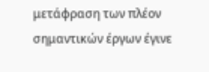μετάφραση των πλέον σημαντικών έργων έγινε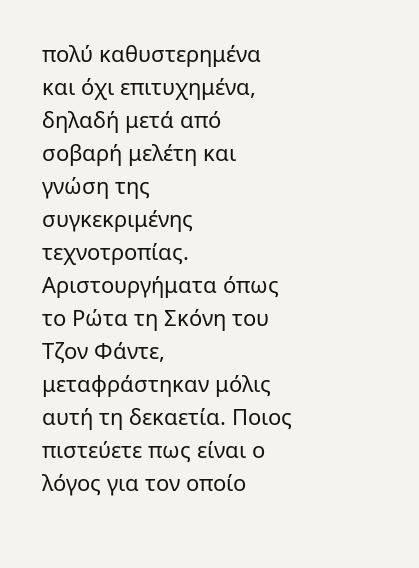πολύ καθυστερημένα και όχι επιτυχημένα, δηλαδή μετά από σοβαρή μελέτη και γνώση της συγκεκριμένης τεχνοτροπίας. Αριστουργήματα όπως το Ρώτα τη Σκόνη του Τζον Φάντε, μεταφράστηκαν μόλις αυτή τη δεκαετία. Ποιος πιστεύετε πως είναι ο λόγος για τον οποίο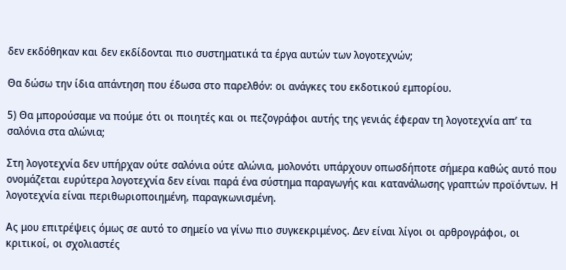δεν εκδόθηκαν και δεν εκδίδονται πιο συστηματικά τα έργα αυτών των λογοτεχνών;

Θα δώσω την ίδια απάντηση που έδωσα στο παρελθόν: οι ανάγκες του εκδοτικού εμπορίου.

5) Θα μπορούσαμε να πούμε ότι οι ποιητές και οι πεζογράφοι αυτής της γενιάς έφεραν τη λογοτεχνία απ’ τα σαλόνια στα αλώνια;

Στη λογοτεχνία δεν υπήρχαν ούτε σαλόνια ούτε αλώνια, μολονότι υπάρχουν οπωσδήποτε σήμερα καθώς αυτό που ονομάζεται ευρύτερα λογοτεχνία δεν είναι παρά ένα σύστημα παραγωγής και κατανάλωσης γραπτών προϊόντων. Η λογοτεχνία είναι περιθωριοποιημένη, παραγκωνισμένη.

Ας μου επιτρέψεις όμως σε αυτό το σημείο να γίνω πιο συγκεκριμένος. Δεν είναι λίγοι οι αρθρογράφοι, οι κριτικοί, οι σχολιαστές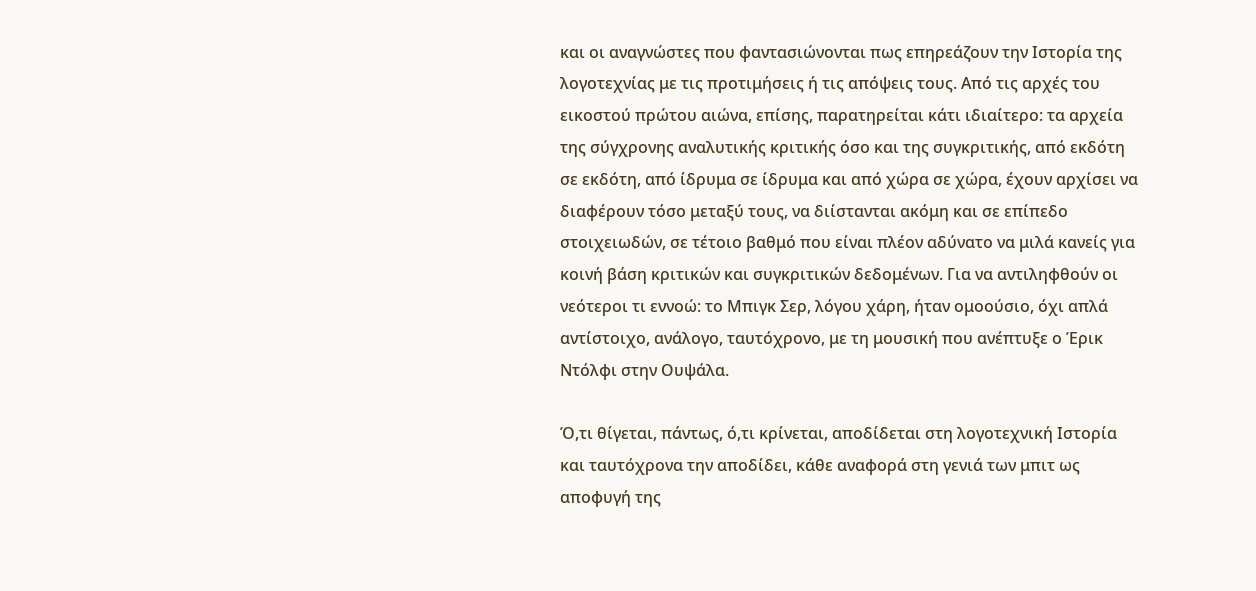και οι αναγνώστες που φαντασιώνονται πως επηρεάζουν την Ιστορία της λογοτεχνίας με τις προτιμήσεις ή τις απόψεις τους. Από τις αρχές του εικοστού πρώτου αιώνα, επίσης, παρατηρείται κάτι ιδιαίτερο: τα αρχεία της σύγχρονης αναλυτικής κριτικής όσο και της συγκριτικής, από εκδότη σε εκδότη, από ίδρυμα σε ίδρυμα και από χώρα σε χώρα, έχουν αρχίσει να διαφέρουν τόσο μεταξύ τους, να διίστανται ακόμη και σε επίπεδο στοιχειωδών, σε τέτοιο βαθμό που είναι πλέον αδύνατο να μιλά κανείς για κοινή βάση κριτικών και συγκριτικών δεδομένων. Για να αντιληφθούν οι νεότεροι τι εννοώ: το Μπιγκ Σερ, λόγου χάρη, ήταν ομοούσιο, όχι απλά αντίστοιχο, ανάλογο, ταυτόχρονο, με τη μουσική που ανέπτυξε ο Έρικ Ντόλφι στην Ουψάλα.

Ό,τι θίγεται, πάντως, ό,τι κρίνεται, αποδίδεται στη λογοτεχνική Ιστορία και ταυτόχρονα την αποδίδει, κάθε αναφορά στη γενιά των μπιτ ως αποφυγή της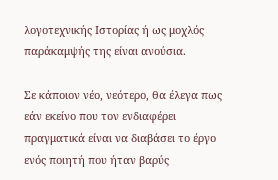λογοτεχνικής Ιστορίας ή ως μοχλός παράκαμψής της είναι ανούσια.

Σε κάποιον νέο, νεότερο, θα έλεγα πως εάν εκείνο που τον ενδιαφέρει πραγματικά είναι να διαβάσει το έργο ενός ποιητή που ήταν βαρύς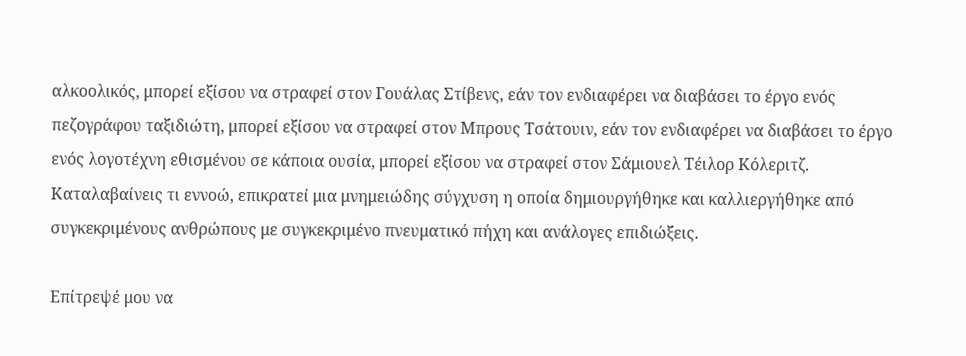αλκοολικός, μπορεί εξίσου να στραφεί στον Γουάλας Στίβενς, εάν τον ενδιαφέρει να διαβάσει το έργο ενός πεζογράφου ταξιδιώτη, μπορεί εξίσου να στραφεί στον Μπρους Τσάτουιν, εάν τον ενδιαφέρει να διαβάσει το έργο ενός λογοτέχνη εθισμένου σε κάποια ουσία, μπορεί εξίσου να στραφεί στον Σάμιουελ Τέιλορ Κόλεριτζ. Καταλαβαίνεις τι εννοώ, επικρατεί μια μνημειώδης σύγχυση η οποία δημιουργήθηκε και καλλιεργήθηκε από συγκεκριμένους ανθρώπους με συγκεκριμένο πνευματικό πήχη και ανάλογες επιδιώξεις.

Επίτρεψέ μου να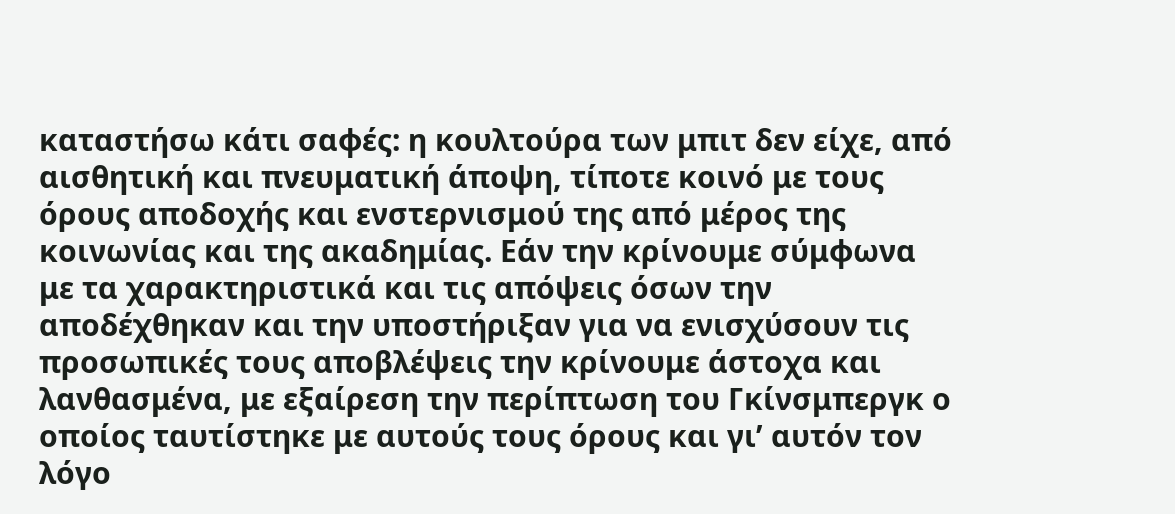καταστήσω κάτι σαφές: η κουλτούρα των μπιτ δεν είχε, από  αισθητική και πνευματική άποψη, τίποτε κοινό με τους όρους αποδοχής και ενστερνισμού της από μέρος της κοινωνίας και της ακαδημίας. Εάν την κρίνουμε σύμφωνα με τα χαρακτηριστικά και τις απόψεις όσων την αποδέχθηκαν και την υποστήριξαν για να ενισχύσουν τις προσωπικές τους αποβλέψεις την κρίνουμε άστοχα και λανθασμένα, με εξαίρεση την περίπτωση του Γκίνσμπεργκ ο οποίος ταυτίστηκε με αυτούς τους όρους και γι’ αυτόν τον λόγο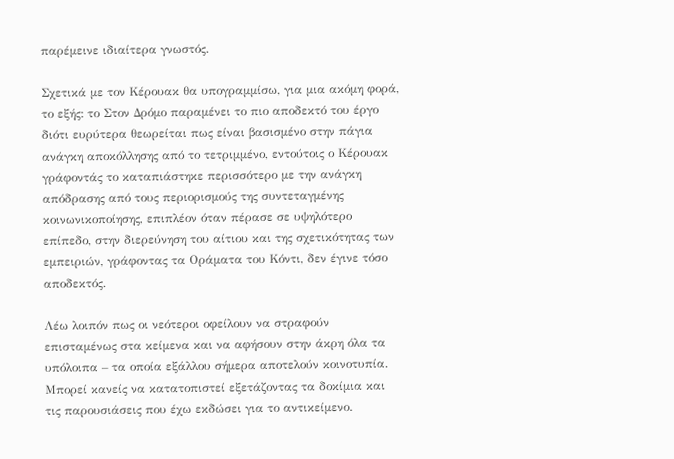παρέμεινε ιδιαίτερα γνωστός.

Σχετικά με τον Κέρουακ θα υπογραμμίσω, για μια ακόμη φορά, το εξής: το Στον Δρόμο παραμένει το πιο αποδεκτό του έργο διότι ευρύτερα θεωρείται πως είναι βασισμένο στην πάγια ανάγκη αποκόλλησης από το τετριμμένο, εντούτοις ο Κέρουακ γράφοντάς το καταπιάστηκε περισσότερο με την ανάγκη απόδρασης από τους περιορισμούς της συντεταγμένης κοινωνικοποίησης, επιπλέον όταν πέρασε σε υψηλότερο επίπεδο, στην διερεύνηση του αίτιου και της σχετικότητας των εμπειριών, γράφοντας τα Οράματα του Κόντι, δεν έγινε τόσο αποδεκτός.

Λέω λοιπόν πως οι νεότεροι οφείλουν να στραφούν επισταμένως στα κείμενα και να αφήσουν στην άκρη όλα τα υπόλοιπα – τα οποία εξάλλου σήμερα αποτελούν κοινοτυπία. Μπορεί κανείς να κατατοπιστεί εξετάζοντας τα δοκίμια και τις παρουσιάσεις που έχω εκδώσει για το αντικείμενο.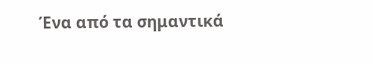Ένα από τα σημαντικά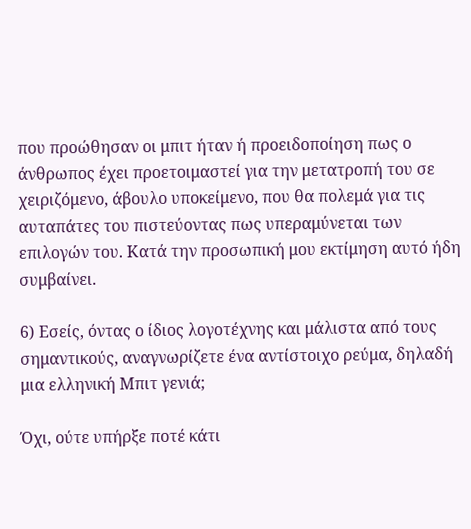που προώθησαν οι μπιτ ήταν ή προειδοποίηση πως ο άνθρωπος έχει προετοιμαστεί για την μετατροπή του σε χειριζόμενο, άβουλο υποκείμενο, που θα πολεμά για τις αυταπάτες του πιστεύοντας πως υπεραμύνεται των επιλογών του. Κατά την προσωπική μου εκτίμηση αυτό ήδη συμβαίνει.

6) Εσείς, όντας ο ίδιος λογοτέχνης και μάλιστα από τους σημαντικούς, αναγνωρίζετε ένα αντίστοιχο ρεύμα, δηλαδή μια ελληνική Μπιτ γενιά;

Όχι, ούτε υπήρξε ποτέ κάτι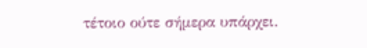τέτοιο ούτε σήμερα υπάρχει.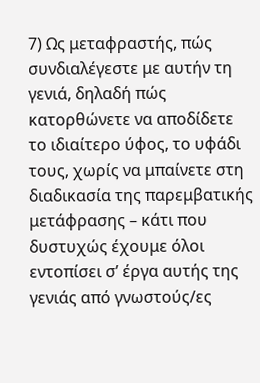7) Ως μεταφραστής, πώς συνδιαλέγεστε με αυτήν τη γενιά, δηλαδή πώς κατορθώνετε να αποδίδετε το ιδιαίτερο ύφος, το υφάδι τους, χωρίς να μπαίνετε στη διαδικασία της παρεμβατικής μετάφρασης – κάτι που δυστυχώς έχουμε όλοι εντοπίσει σ’ έργα αυτής της γενιάς από γνωστούς/ες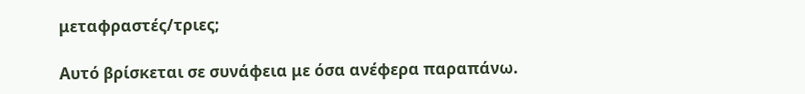μεταφραστές/τριες;

Αυτό βρίσκεται σε συνάφεια με όσα ανέφερα παραπάνω.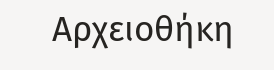Αρχειοθήκη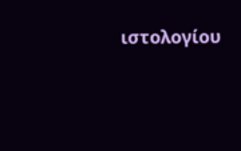ιστολογίου